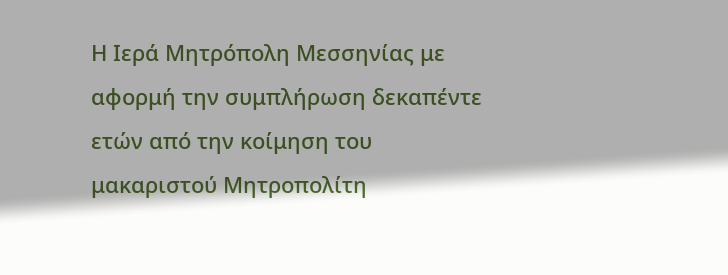Η Ιερά Μητρόπολη Μεσσηνίας με αφορμή την συμπλήρωση δεκαπέντε ετών από την κοίμηση του μακαριστού Μητροπολίτη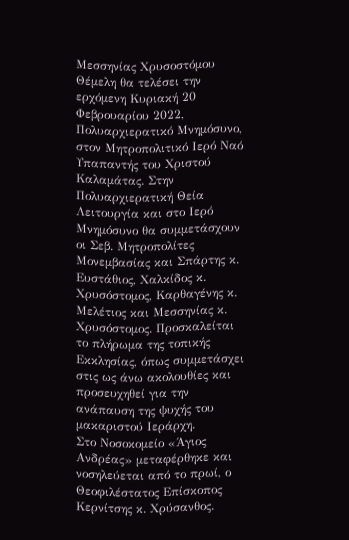Μεσσηνίας Χρυσοστόμου Θέμελη θα τελέσει την ερχόμενη Κυριακή 20 Φεβρουαρίου 2022, Πολυαρχιερατικό Μνημόσυνο, στον Μητροπολιτικό Ιερό Ναό Υπαπαντής του Χριστού Καλαμάτας. Στην Πολυαρχιερατική Θεία Λειτουργία και στο Ιερό Μνημόσυνο θα συμμετάσχουν οι Σεβ. Μητροπολίτες Μονεμβασίας και Σπάρτης κ. Ευστάθιος, Χαλκίδος κ. Χρυσόστομος, Καρθαγένης κ. Μελέτιος και Μεσσηνίας κ. Χρυσόστομος. Προσκαλείται το πλήρωμα της τοπικής Εκκλησίας, όπως συμμετάσχει στις ως άνω ακολουθίες και προσευχηθεί για την ανάπαυση της ψυχής του μακαριστού Ιεράρχη.
Στο Νοσοκομείο «Άγιος Ανδρέας» μεταφέρθηκε και νοσηλεύεται από το πρωί, ο Θεοφιλέστατος Επίσκοπος Κερνίτσης κ. Χρύσανθος.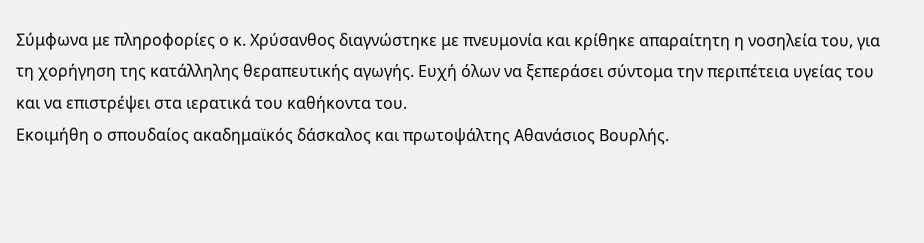Σύμφωνα με πληροφορίες ο κ. Χρύσανθος διαγνώστηκε με πνευμονία και κρίθηκε απαραίτητη η νοσηλεία του, για τη χορήγηση της κατάλληλης θεραπευτικής αγωγής. Ευχή όλων να ξεπεράσει σύντομα την περιπέτεια υγείας του και να επιστρέψει στα ιερατικά του καθήκοντα του.
Εκοιμήθη ο σπουδαίος ακαδημαϊκός δάσκαλος και πρωτοψάλτης Αθανάσιος Βουρλής.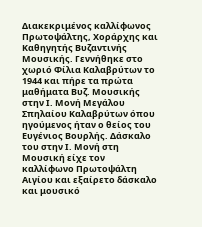Διακεκριμένος καλλίφωνος Πρωτοψάλτης, Χοράρχης και Καθηγητής Βυζαντινής Μουσικής. Γεννήθηκε στο χωριό Φίλια Καλαβρύτων το 1944 και πήρε τα πρώτα μαθήματα Βυζ. Μουσικής στην Ι. Μονή Μεγάλου Σπηλαίου Καλαβρύτων όπου ηγούμενος ήταν ο θείος του Ευγένιος Βουρλής. Δάσκαλο του στην Ι. Μονή στη Μουσική είχε τον καλλίφωνο Πρωτοψάλτη Αιγίου και εξαίρετο δάσκαλο και μουσικό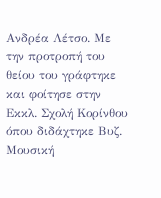Ανδρέα Λέτσο. Με την προτροπή του θείου του γράφτηκε και φοίτησε στην Εκκλ. Σχολή Κορίνθου όπου διδάχτηκε Βυζ. Μουσική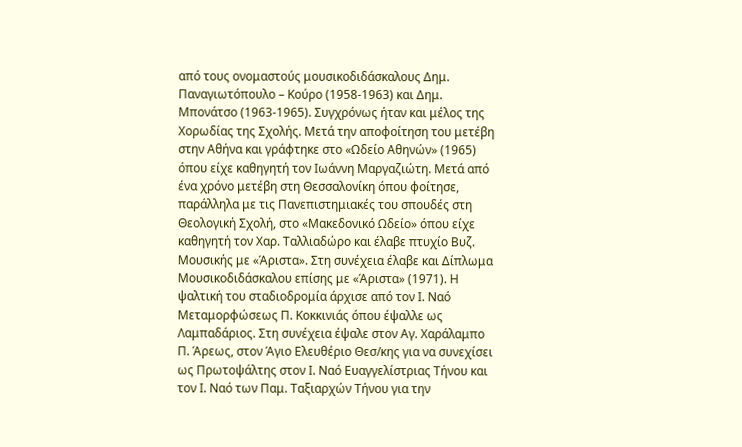από τους ονομαστούς μουσικοδιδάσκαλους Δημ. Παναγιωτόπουλο – Κούρο (1958-1963) και Δημ. Μπονάτσο (1963-1965). Συγχρόνως ήταν και μέλος της Χορωδίας της Σχολής. Μετά την αποφοίτηση του μετέβη στην Αθήνα και γράφτηκε στο «Ωδείο Αθηνών» (1965) όπου είχε καθηγητή τον Ιωάννη Μαργαζιώτη. Μετά από ένα χρόνο μετέβη στη Θεσσαλονίκη όπου φοίτησε, παράλληλα με τις Πανεπιστημιακές του σπουδές στη Θεολογική Σχολή, στο «Μακεδονικό Ωδείο» όπου είχε καθηγητή τον Χαρ. Ταλλιαδώρο και έλαβε πτυχίο Βυζ. Μουσικής με «Άριστα». Στη συνέχεια έλαβε και Δίπλωμα Μουσικοδιδάσκαλου επίσης με «Άριστα» (1971). Η ψαλτική του σταδιοδρομία άρχισε από τον Ι. Ναό Μεταμορφώσεως Π. Κοκκινιάς όπου έψαλλε ως Λαμπαδάριος. Στη συνέχεια έψαλε στον Αγ. Χαράλαμπο Π. Άρεως, στον Άγιο Ελευθέριο Θεσ/κης για να συνεχίσει ως Πρωτοψάλτης στον Ι. Ναό Ευαγγελίστριας Τήνου και τον Ι. Ναό των Παμ. Ταξιαρχών Τήνου για την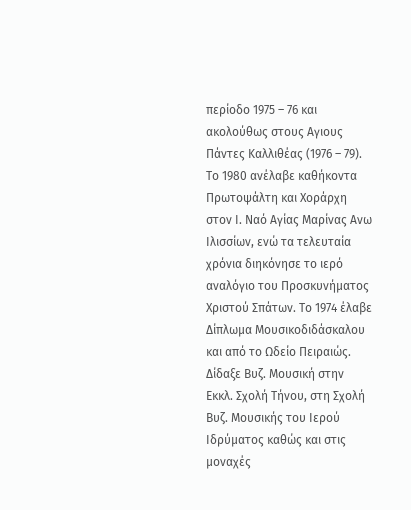περίοδο 1975 – 76 και ακολούθως στους Αγιους Πάντες Καλλιθέας (1976 – 79). Το 1980 ανέλαβε καθήκοντα Πρωτοψάλτη και Χοράρχη στον Ι. Ναό Αγίας Μαρίνας Ανω Ιλισσίων, ενώ τα τελευταία χρόνια διηκόνησε το ιερό αναλόγιο του Προσκυνήματος Χριστού Σπάτων. Το 1974 έλαβε Δίπλωμα Μουσικοδιδάσκαλου και από το Ωδείο Πειραιώς. Δίδαξε Βυζ. Μουσική στην Εκκλ. Σχολή Τήνου, στη Σχολή Βυζ. Μουσικής του Ιερού Ιδρύματος καθώς και στις μοναχές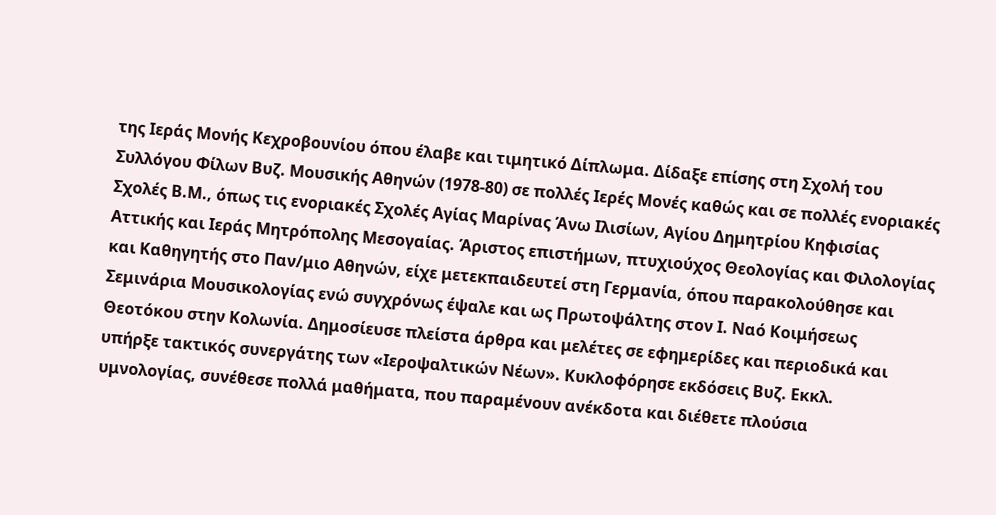της Ιεράς Μονής Κεχροβουνίου όπου έλαβε και τιμητικό Δίπλωμα. Δίδαξε επίσης στη Σχολή του Συλλόγου Φίλων Βυζ. Μουσικής Αθηνών (1978-80) σε πολλές Ιερές Μονές καθώς και σε πολλές ενοριακές Σχολές Β.Μ., όπως τις ενοριακές Σχολές Αγίας Μαρίνας Άνω Ιλισίων, Αγίου Δημητρίου Κηφισίας Αττικής και Ιεράς Μητρόπολης Μεσογαίας. Άριστος επιστήμων, πτυχιούχος Θεολογίας και Φιλολογίας και Καθηγητής στο Παν/μιο Αθηνών, είχε μετεκπαιδευτεί στη Γερμανία, όπου παρακολούθησε και Σεμινάρια Μουσικολογίας ενώ συγχρόνως έψαλε και ως Πρωτοψάλτης στον Ι. Ναό Κοιμήσεως Θεοτόκου στην Κολωνία. Δημοσίευσε πλείστα άρθρα και μελέτες σε εφημερίδες και περιοδικά και υπήρξε τακτικός συνεργάτης των «Ιεροψαλτικών Νέων». Κυκλοφόρησε εκδόσεις Βυζ. Εκκλ. υμνολογίας, συνέθεσε πολλά μαθήματα, που παραμένουν ανέκδοτα και διέθετε πλούσια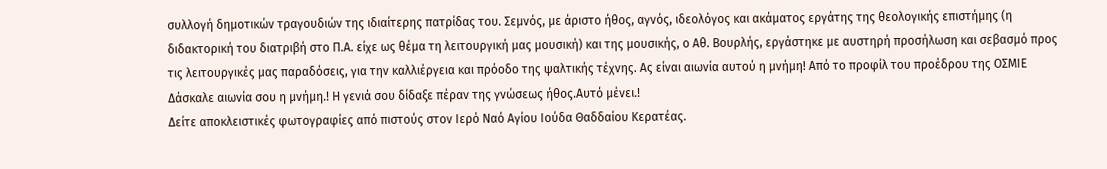συλλογή δημοτικών τραγουδιών της ιδιαίτερης πατρίδας του. Σεμνός, με άριστο ήθος, αγνός, ιδεολόγος και ακάματος εργάτης της θεολογικής επιστήμης (η διδακτορική του διατριβή στο Π.Α. είχε ως θέμα τη λειτουργική μας μουσική) και της μουσικής, ο Αθ. Βουρλής, εργάστηκε με αυστηρή προσήλωση και σεβασμό προς τις λειτουργικές μας παραδόσεις, για την καλλιέργεια και πρόοδο της ψαλτικής τέχνης. Ας είναι αιωνία αυτού η μνήμη! Από το προφίλ του προέδρου της ΟΣΜΙΕ Δάσκαλε αιωνία σου η μνήμη.! Η γενιά σου δίδαξε πέραν της γνώσεως ήθος.Αυτό μένει.!
Δείτε αποκλειστικές φωτογραφίες από πιστούς στον Ιερό Ναό Αγίου Ιούδα Θαδδαίου Κερατέας.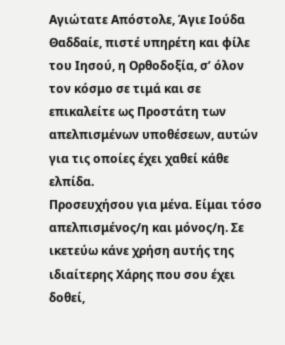Αγιώτατε Απόστολε, Άγιε Ιούδα Θαδδαίε, πιστέ υπηρέτη και φίλε του Ιησού, η Ορθοδοξία, σ’ όλον τον κόσμο σε τιμά και σε επικαλείτε ως Προστάτη των απελπισμένων υποθέσεων, αυτών για τις οποίες έχει χαθεί κάθε ελπίδα.
Προσευχήσου για μένα. Είμαι τόσο απελπισμένος/η και μόνος/η. Σε ικετεύω κάνε χρήση αυτής της ιδιαίτερης Χάρης που σου έχει δοθεί,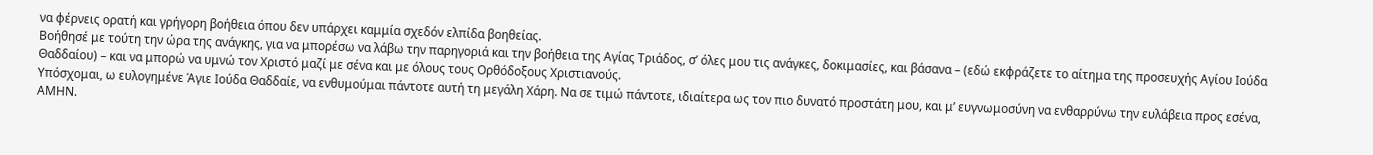να φέρνεις ορατή και γρήγορη βοήθεια όπου δεν υπάρχει καμμία σχεδόν ελπίδα βοηθείας.
Βοήθησέ με τούτη την ώρα της ανάγκης, για να μπορέσω να λάβω την παρηγοριά και την βοήθεια της Αγίας Τριάδος, σ’ όλες μου τις ανάγκες, δοκιμασίες, και βάσανα – (εδώ εκφράζετε το αίτημα της προσευχής Αγίου Ιούδα Θαδδαίου) – και να μπορώ να υμνώ τον Χριστό μαζί με σένα και με όλους τους Ορθόδοξους Χριστιανούς.
Υπόσχομαι, ω ευλογημένε Άγιε Ιούδα Θαδδαίε, να ενθυμούμαι πάντοτε αυτή τη μεγάλη Χάρη. Να σε τιμώ πάντοτε, ιδιαίτερα ως τον πιο δυνατό προστάτη μου, και μ’ ευγνωμοσύνη να ενθαρρύνω την ευλάβεια προς εσένα, ΑΜΗΝ.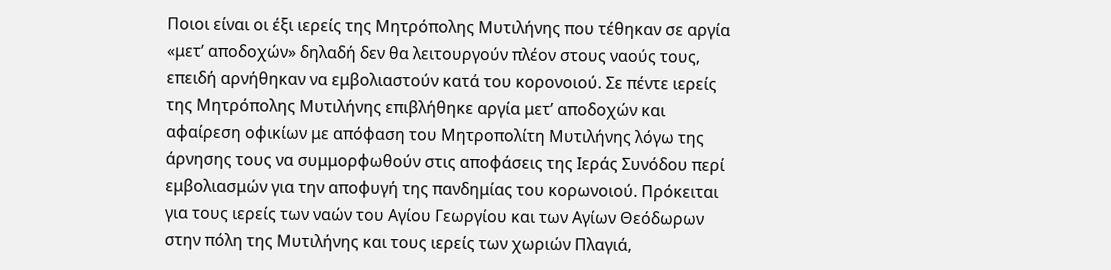Ποιοι είναι οι έξι ιερείς της Μητρόπολης Μυτιλήνης που τέθηκαν σε αργία «μετ’ αποδοχών» δηλαδή δεν θα λειτουργούν πλέον στους ναούς τους, επειδή αρνήθηκαν να εμβολιαστούν κατά του κορονοιού. Σε πέντε ιερείς της Μητρόπολης Μυτιλήνης επιβλήθηκε αργία μετ’ αποδοχών και αφαίρεση οφικίων με απόφαση του Μητροπολίτη Μυτιλήνης λόγω της άρνησης τους να συμμορφωθούν στις αποφάσεις της Ιεράς Συνόδου περί εμβολιασμών για την αποφυγή της πανδημίας του κορωνοιού. Πρόκειται για τους ιερείς των ναών του Αγίου Γεωργίου και των Αγίων Θεόδωρων στην πόλη της Μυτιλήνης και τους ιερείς των χωριών Πλαγιά,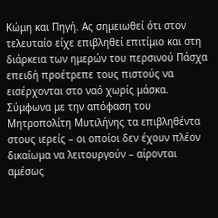Κώμη και Πηγή. Ας σημειωθεί ότι στον τελευταίο είχε επιβληθεί επιτίμιο και στη διάρκεια των ημερών του περσινού Πάσχα επειδή προέτρεπε τους πιστούς να εισέρχονται στο ναό χωρίς μάσκα. Σύμφωνα με την απόφαση του Μητροπολίτη Μυτιλήνης τα επιβληθέντα στους ιερείς – οι οποίοι δεν έχουν πλέον δικαίωμα να λειτουργούν – αίρονται αμέσως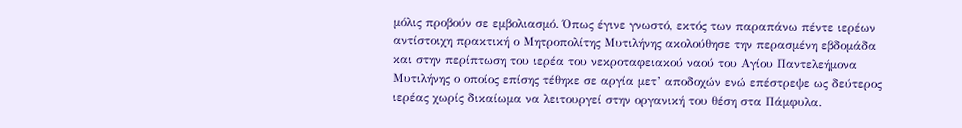μόλις προβούν σε εμβολιασμό. Όπως έγινε γνωστό, εκτός των παραπάνω πέντε ιερέων αντίστοιχη πρακτική ο Μητροπολίτης Μυτιλήνης ακολούθησε την περασμένη εβδομάδα και στην περίπτωση του ιερέα του νεκροταφειακού ναού του Αγίου Παντελεήμονα Μυτιλήνης ο οποίος επίσης τέθηκε σε αργία μετ’ αποδοχών ενώ επέστρεψε ως δεύτερος ιερέας χωρίς δικαίωμα να λειτουργεί στην οργανική του θέση στα Πάμφυλα.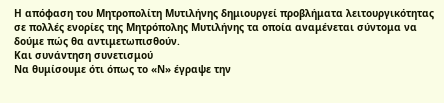Η απόφαση του Μητροπολίτη Μυτιλήνης δημιουργεί προβλήματα λειτουργικότητας σε πολλές ενορίες της Μητρόπολης Μυτιλήνης τα οποία αναμένεται σύντομα να δούμε πώς θα αντιμετωπισθούν.
Και συνάντηση συνετισμού
Να θυμίσουμε ότι όπως το «Ν» έγραψε την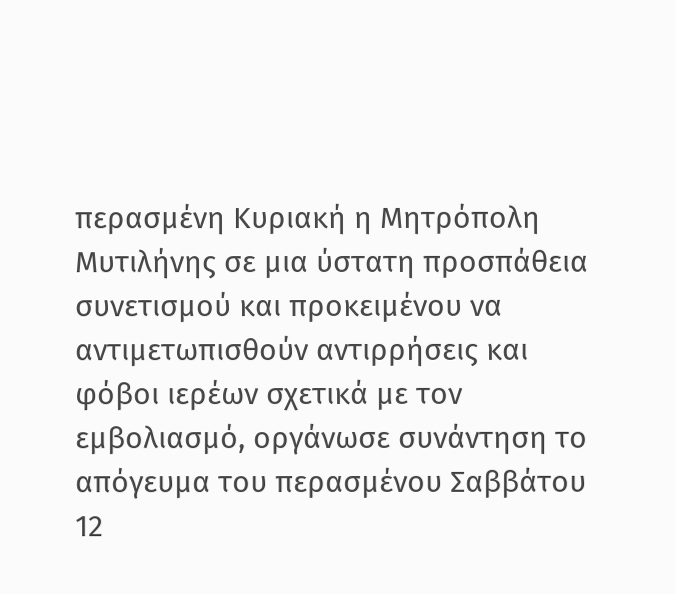περασμένη Κυριακή η Μητρόπολη Μυτιλήνης σε μια ύστατη προσπάθεια συνετισμού και προκειμένου να αντιμετωπισθούν αντιρρήσεις και φόβοι ιερέων σχετικά με τον εμβολιασμό, οργάνωσε συνάντηση το απόγευμα του περασμένου Σαββάτου 12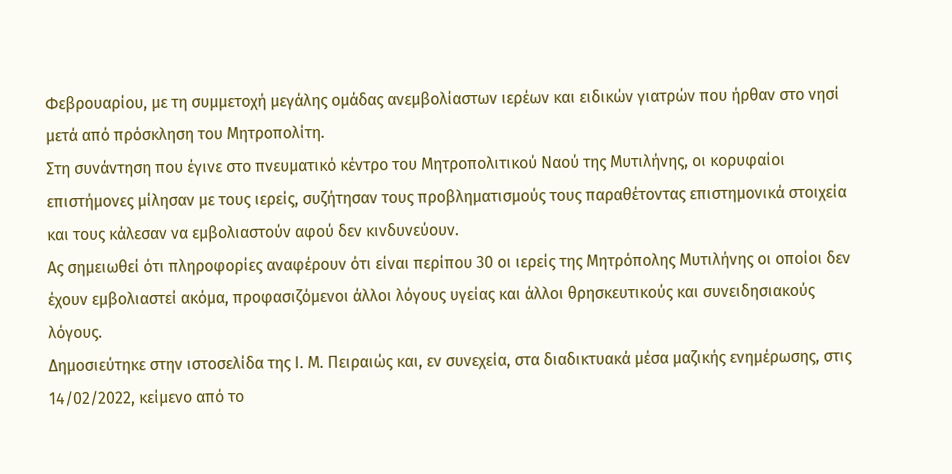Φεβρουαρίου, με τη συμμετοχή μεγάλης ομάδας ανεμβολίαστων ιερέων και ειδικών γιατρών που ήρθαν στο νησί μετά από πρόσκληση του Μητροπολίτη.
Στη συνάντηση που έγινε στο πνευματικό κέντρο του Μητροπολιτικού Ναού της Μυτιλήνης, οι κορυφαίοι επιστήμονες μίλησαν με τους ιερείς, συζήτησαν τους προβληματισμούς τους παραθέτοντας επιστημονικά στοιχεία και τους κάλεσαν να εμβολιαστούν αφού δεν κινδυνεύουν.
Ας σημειωθεί ότι πληροφορίες αναφέρουν ότι είναι περίπου 30 οι ιερείς της Μητρόπολης Μυτιλήνης οι οποίοι δεν έχουν εμβολιαστεί ακόμα, προφασιζόμενοι άλλοι λόγους υγείας και άλλοι θρησκευτικούς και συνειδησιακούς λόγους.
Δημοσιεύτηκε στην ιστοσελίδα της Ι. Μ. Πειραιώς και, εν συνεχεία, στα διαδικτυακά μέσα μαζικής ενημέρωσης, στις 14/02/2022, κείμενο από το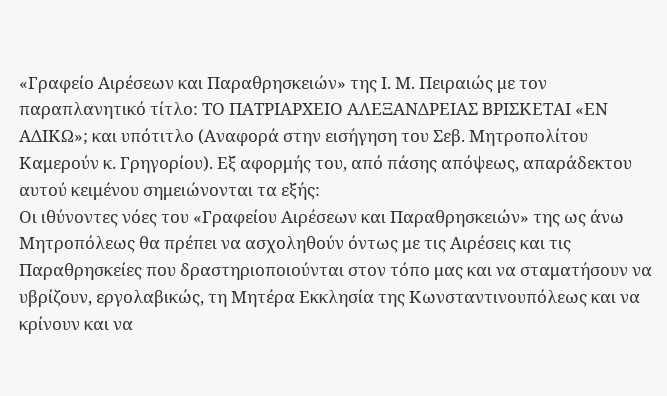«Γραφείο Αιρέσεων και Παραθρησκειών» της Ι. Μ. Πειραιώς με τον παραπλανητικό τίτλο: ΤΟ ΠΑΤΡΙΑΡΧΕΙΟ ΑΛΕΞΑΝΔΡΕΙΑΣ ΒΡΙΣΚΕΤΑΙ «ΕΝ ΑΔΙΚΩ»; και υπότιτλο (Αναφορά στην εισήγηση του Σεβ. Μητροπολίτου Καμερούν κ. Γρηγορίου). Εξ αφορμής του, από πάσης απόψεως, απαράδεκτου αυτού κειμένου σημειώνονται τα εξής:
Οι ιθύνοντες νόες του «Γραφείου Αιρέσεων και Παραθρησκειών» της ως άνω Μητροπόλεως θα πρέπει να ασχοληθούν όντως με τις Αιρέσεις και τις Παραθρησκείες που δραστηριοποιούνται στον τόπο μας και να σταματήσουν να υβρίζουν, εργολαβικώς, τη Μητέρα Εκκλησία της Κωνσταντινουπόλεως και να κρίνουν και να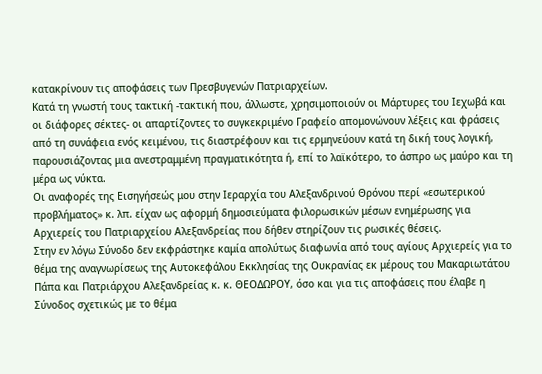κατακρίνουν τις αποφάσεις των Πρεσβυγενών Πατριαρχείων.
Κατά τη γνωστή τους τακτική -τακτική που, άλλωστε, χρησιμοποιούν οι Μάρτυρες του Ιεχωβά και οι διάφορες σέκτες- οι απαρτίζοντες το συγκεκριμένο Γραφείο απομονώνουν λέξεις και φράσεις από τη συνάφεια ενός κειμένου, τις διαστρέφουν και τις ερμηνεύουν κατά τη δική τους λογική, παρουσιάζοντας μια ανεστραμμένη πραγματικότητα ή, επί το λαϊκότερο, το άσπρο ως μαύρο και τη μέρα ως νύκτα.
Οι αναφορές της Εισηγήσεώς μου στην Ιεραρχία του Αλεξανδρινού Θρόνου περί «εσωτερικού προβλήματος» κ. λπ. είχαν ως αφορμή δημοσιεύματα φιλορωσικών μέσων ενημέρωσης για Αρχιερείς του Πατριαρχείου Αλεξανδρείας που δήθεν στηρίζουν τις ρωσικές θέσεις.
Στην εν λόγω Σύνοδο δεν εκφράστηκε καμία απολύτως διαφωνία από τους αγίους Αρχιερείς για το θέμα της αναγνωρίσεως της Αυτοκεφάλου Εκκλησίας της Ουκρανίας εκ μέρους του Μακαριωτάτου Πάπα και Πατριάρχου Αλεξανδρείας κ. κ. ΘΕΟΔΩΡΟΥ, όσο και για τις αποφάσεις που έλαβε η Σύνοδος σχετικώς με το θέμα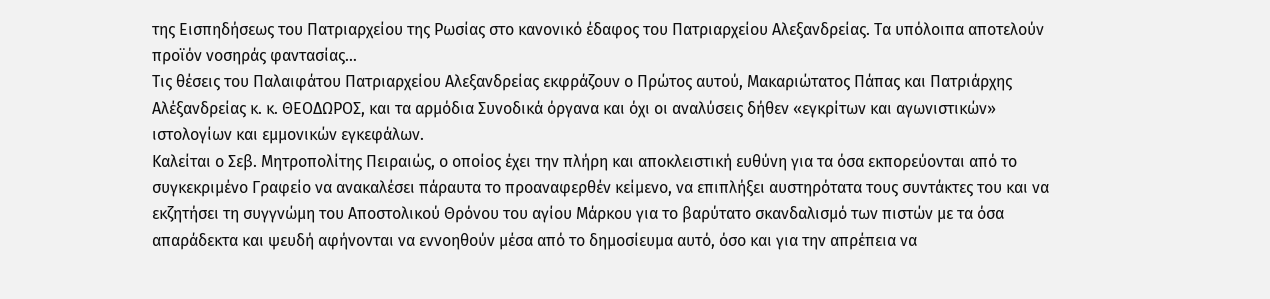της Εισπηδήσεως του Πατριαρχείου της Ρωσίας στο κανονικό έδαφος του Πατριαρχείου Αλεξανδρείας. Τα υπόλοιπα αποτελούν προϊόν νοσηράς φαντασίας…
Τις θέσεις του Παλαιφάτου Πατριαρχείου Αλεξανδρείας εκφράζουν ο Πρώτος αυτού, Μακαριώτατος Πάπας και Πατριάρχης Αλέξανδρείας κ. κ. ΘΕΟΔΩΡΟΣ, και τα αρμόδια Συνοδικά όργανα και όχι οι αναλύσεις δήθεν «εγκρίτων και αγωνιστικών» ιστολογίων και εμμονικών εγκεφάλων.
Καλείται ο Σεβ. Μητροπολίτης Πειραιώς, ο οποίος έχει την πλήρη και αποκλειστική ευθύνη για τα όσα εκπορεύονται από το συγκεκριμένο Γραφείο να ανακαλέσει πάραυτα το προαναφερθέν κείμενο, να επιπλήξει αυστηρότατα τους συντάκτες του και να εκζητήσει τη συγγνώμη του Αποστολικού Θρόνου του αγίου Μάρκου για το βαρύτατο σκανδαλισμό των πιστών με τα όσα απαράδεκτα και ψευδή αφήνονται να εννοηθούν μέσα από το δημοσίευμα αυτό, όσο και για την απρέπεια να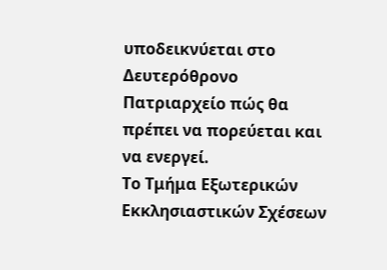υποδεικνύεται στο Δευτερόθρονο Πατριαρχείο πώς θα πρέπει να πορεύεται και να ενεργεί.
Το Τμήμα Εξωτερικών Εκκλησιαστικών Σχέσεων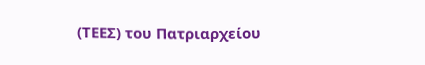(ΤΕΕΣ) του Πατριαρχείου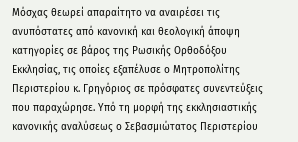Μόσχας θεωρεί απαραίτητο να αναιρέσει τις ανυπόστατες από κανονική και θεολογική άποψη κατηγορίες σε βάρος της Ρωσικής Ορθοδόξου Εκκλησίας, τις οποίες εξαπέλυσε ο Μητροπολίτης Περιστερίου κ. Γρηγόριος σε πρόσφατες συνεντεύξεις που παραχώρησε. Υπό τη μορφή της εκκλησιαστικής κανονικής αναλύσεως ο Σεβασμιώτατος Περιστερίου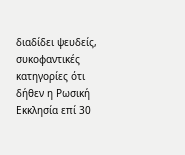διαδίδει ψευδείς, συκοφαντικές κατηγορίες ότι δήθεν η Ρωσική Εκκλησία επί 30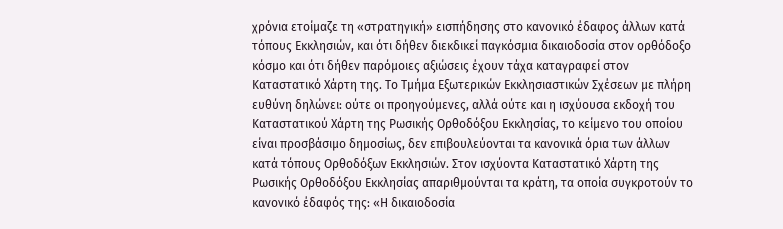χρόνια ετοίμαζε τη «στρατηγική» εισπήδησης στο κανονικό έδαφος άλλων κατά τόπους Εκκλησιών, και ότι δήθεν διεκδικεί παγκόσμια δικαιοδοσία στον ορθόδοξο κόσμο και ότι δήθεν παρόμοιες αξιώσεις έχουν τάχα καταγραφεί στον Καταστατικό Χάρτη της. Το Τμήμα Εξωτερικών Εκκλησιαστικών Σχέσεων με πλήρη ευθύνη δηλώνει: ούτε οι προηγούμενες, αλλά ούτε και η ισχύουσα εκδοχή του Καταστατικού Χάρτη της Ρωσικής Ορθοδόξου Εκκλησίας, το κείμενο του οποίου είναι προσβάσιμο δημοσίως, δεν επιβουλεύονται τα κανονικά όρια των άλλων κατά τόπους Ορθοδόξων Εκκλησιών. Στον ισχύοντα Καταστατικό Χάρτη της Ρωσικής Ορθοδόξου Εκκλησίας απαριθμούνται τα κράτη, τα οποία συγκροτούν το κανονικό έδαφός της: «Η δικαιοδοσία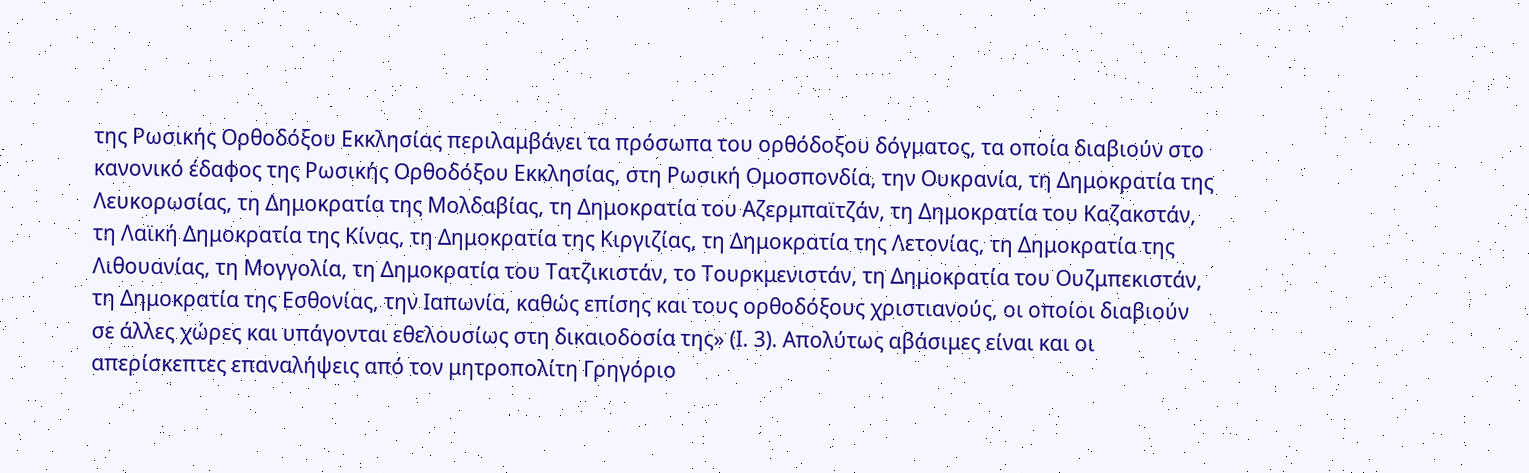της Ρωσικής Ορθοδόξου Εκκλησίας περιλαμβάνει τα πρόσωπα του ορθόδοξου δόγματος, τα οποία διαβιούν στο κανονικό έδαφος της Ρωσικής Ορθοδόξου Εκκλησίας, στη Ρωσική Ομοσπονδία, την Ουκρανία, τη Δημοκρατία της Λευκορωσίας, τη Δημοκρατία της Μολδαβίας, τη Δημοκρατία του Αζερμπαϊτζάν, τη Δημοκρατία του Καζακστάν, τη Λαϊκή Δημοκρατία της Κίνας, τη Δημοκρατία της Κιργιζίας, τη Δημοκρατία της Λετονίας, τη Δημοκρατία της Λιθουανίας, τη Μογγολία, τη Δημοκρατία του Τατζικιστάν, το Τουρκμενιστάν, τη Δημοκρατία του Ουζμπεκιστάν, τη Δημοκρατία της Εσθονίας, την Ιαπωνία, καθώς επίσης και τους ορθοδόξους χριστιανούς, οι οποίοι διαβιούν σε άλλες χώρες και υπάγονται εθελουσίως στη δικαιοδοσία της» (I. 3). Απολύτως αβάσιμες είναι και οι απερίσκεπτες επαναλήψεις από τον μητροπολίτη Γρηγόριο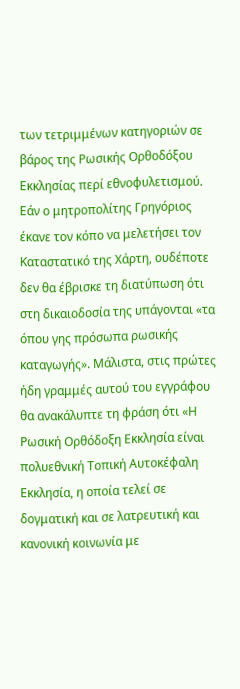των τετριμμένων κατηγοριών σε βάρος της Ρωσικής Ορθοδόξου Εκκλησίας περί εθνοφυλετισμού. Εάν ο μητροπολίτης Γρηγόριος έκανε τον κόπο να μελετήσει τον Καταστατικό της Χάρτη, ουδέποτε δεν θα έβρισκε τη διατύπωση ότι στη δικαιοδοσία της υπάγονται «τα όπου γης πρόσωπα ρωσικής καταγωγής». Μάλιστα, στις πρώτες ήδη γραμμές αυτού του εγγράφου θα ανακάλυπτε τη φράση ότι «Η Ρωσική Ορθόδοξη Εκκλησία είναι πολυεθνική Τοπική Αυτοκέφαλη Εκκλησία, η οποία τελεί σε δογματική και σε λατρευτική και κανονική κοινωνία με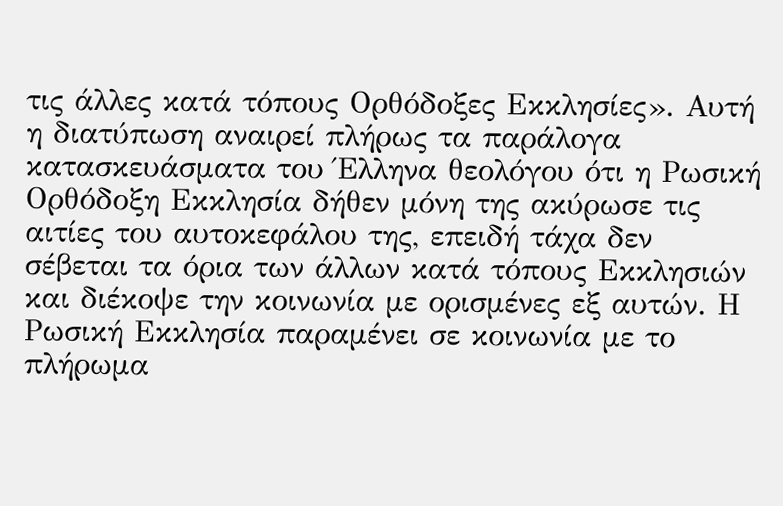τις άλλες κατά τόπους Ορθόδοξες Εκκλησίες». Αυτή η διατύπωση αναιρεί πλήρως τα παράλογα κατασκευάσματα του Έλληνα θεολόγου ότι η Ρωσική Ορθόδοξη Εκκλησία δήθεν μόνη της ακύρωσε τις αιτίες του αυτοκεφάλου της, επειδή τάχα δεν σέβεται τα όρια των άλλων κατά τόπους Εκκλησιών και διέκοψε την κοινωνία με ορισμένες εξ αυτών. Η Ρωσική Εκκλησία παραμένει σε κοινωνία με το πλήρωμα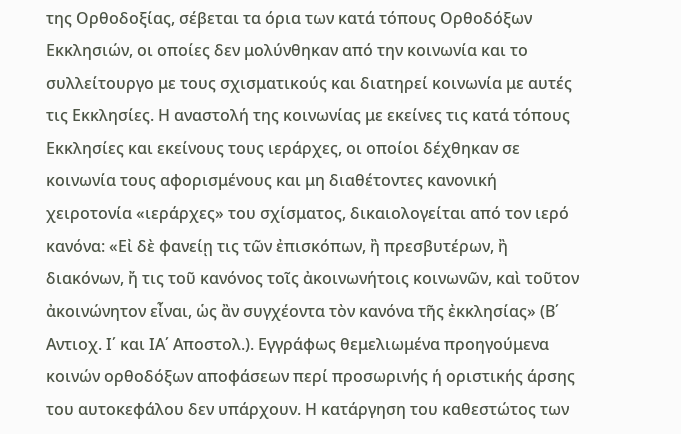της Ορθοδοξίας, σέβεται τα όρια των κατά τόπους Ορθοδόξων Εκκλησιών, οι οποίες δεν μολύνθηκαν από την κοινωνία και το συλλείτουργο με τους σχισματικούς και διατηρεί κοινωνία με αυτές τις Εκκλησίες. Η αναστολή της κοινωνίας με εκείνες τις κατά τόπους Εκκλησίες και εκείνους τους ιεράρχες, οι οποίοι δέχθηκαν σε κοινωνία τους αφορισμένους και μη διαθέτοντες κανονική χειροτονία «ιεράρχες» του σχίσματος, δικαιολογείται από τον ιερό κανόνα: «Εἰ δὲ φανείῃ τις τῶν ἐπισκόπων, ἢ πρεσβυτέρων, ἢ διακόνων, ἤ τις τοῦ κανόνος τοῖς ἀκοινωνήτοις κοινωνῶν, καὶ τοῦτον ἀκοινώνητον εἶναι, ὡς ἂν συγχέοντα τὸν κανόνα τῆς ἐκκλησίας» (Β΄ Αντιοχ. Ι΄ και ΙΑ΄ Αποστολ.). Εγγράφως θεμελιωμένα προηγούμενα κοινών ορθοδόξων αποφάσεων περί προσωρινής ή οριστικής άρσης του αυτοκεφάλου δεν υπάρχουν. Η κατάργηση του καθεστώτος των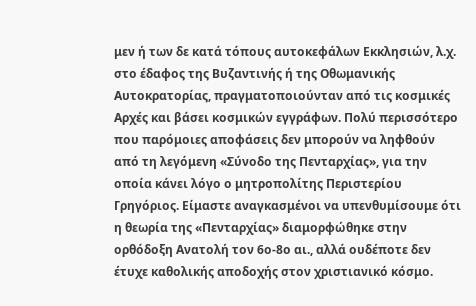μεν ή των δε κατά τόπους αυτοκεφάλων Εκκλησιών, λ.χ. στο έδαφος της Βυζαντινής ή της Οθωμανικής Αυτοκρατορίας, πραγματοποιούνταν από τις κοσμικές Αρχές και βάσει κοσμικών εγγράφων. Πολύ περισσότερο που παρόμοιες αποφάσεις δεν μπορούν να ληφθούν από τη λεγόμενη «Σύνοδο της Πενταρχίας», για την οποία κάνει λόγο ο μητροπολίτης Περιστερίου Γρηγόριος. Είμαστε αναγκασμένοι να υπενθυμίσουμε ότι η θεωρία της «Πενταρχίας» διαμορφώθηκε στην ορθόδοξη Ανατολή τον 6ο-8ο αι., αλλά ουδέποτε δεν έτυχε καθολικής αποδοχής στον χριστιανικό κόσμο.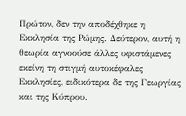Πρώτον, δεν την αποδέχθηκε η Εκκλησία της Ρώμης. Δεύτερον, αυτή η θεωρία αγνοούσε άλλες υφιστάμενες εκείνη τη στιγμή αυτοκέφαλες Εκκλησίες, ειδικότερα δε της Γεωργίας και της Κύπρου.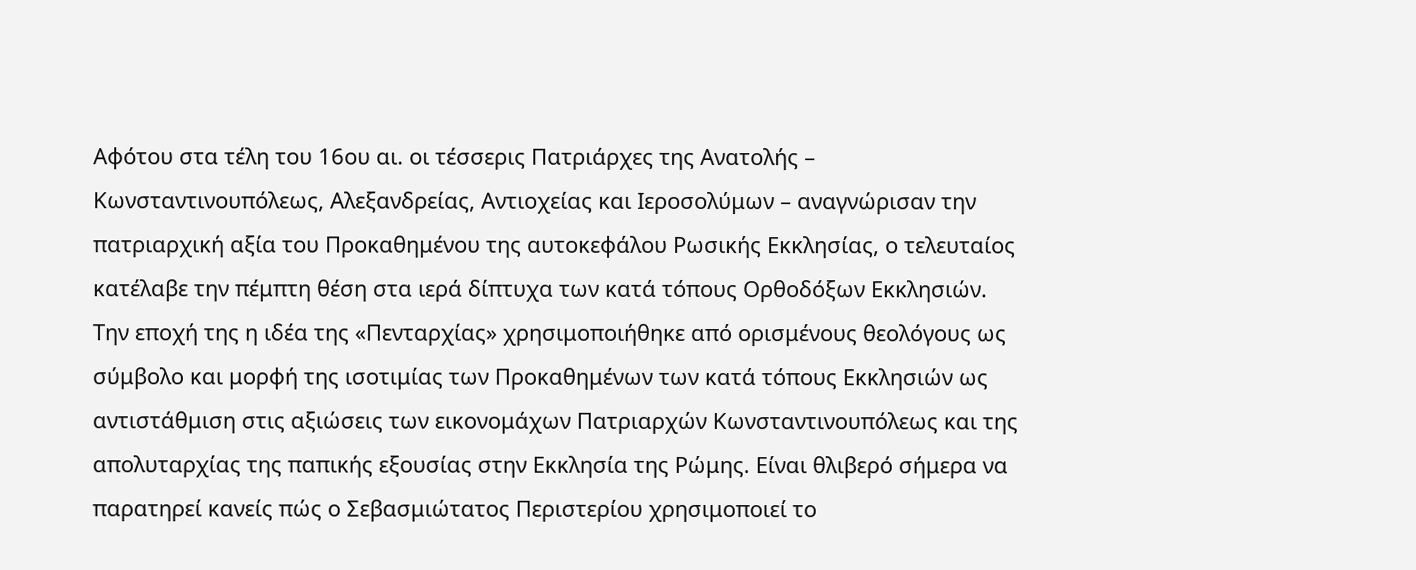Αφότου στα τέλη του 16ου αι. οι τέσσερις Πατριάρχες της Ανατολής – Κωνσταντινουπόλεως, Αλεξανδρείας, Αντιοχείας και Ιεροσολύμων – αναγνώρισαν την πατριαρχική αξία του Προκαθημένου της αυτοκεφάλου Ρωσικής Εκκλησίας, ο τελευταίος κατέλαβε την πέμπτη θέση στα ιερά δίπτυχα των κατά τόπους Ορθοδόξων Εκκλησιών. Την εποχή της η ιδέα της «Πενταρχίας» χρησιμοποιήθηκε από ορισμένους θεολόγους ως σύμβολο και μορφή της ισοτιμίας των Προκαθημένων των κατά τόπους Εκκλησιών ως αντιστάθμιση στις αξιώσεις των εικονομάχων Πατριαρχών Κωνσταντινουπόλεως και της απολυταρχίας της παπικής εξουσίας στην Εκκλησία της Ρώμης. Είναι θλιβερό σήμερα να παρατηρεί κανείς πώς ο Σεβασμιώτατος Περιστερίου χρησιμοποιεί το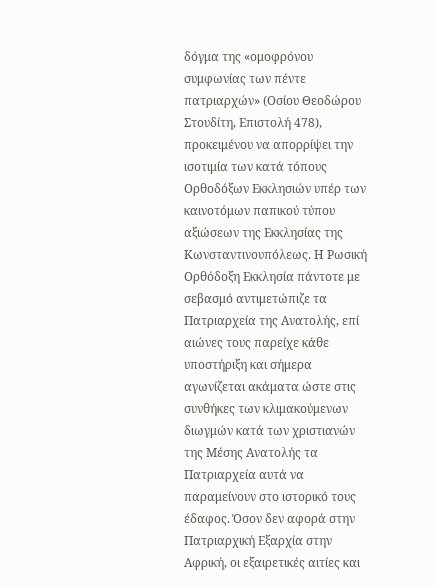δόγμα της «ομοφρόνου συμφωνίας των πέντε πατριαρχών» (Οσίου Θεοδώρου Στουδίτη, Επιστολή 478), προκειμένου να απορρίψει την ισοτιμία των κατά τόπους Ορθοδόξων Εκκλησιών υπέρ των καινοτόμων παπικού τύπου αξιώσεων της Εκκλησίας της Κωνσταντινουπόλεως. Η Ρωσική Ορθόδοξη Εκκλησία πάντοτε με σεβασμό αντιμετώπιζε τα Πατριαρχεία της Ανατολής, επί αιώνες τους παρείχε κάθε υποστήριξη και σήμερα αγωνίζεται ακάματα ώστε στις συνθήκες των κλιμακούμενων διωγμών κατά των χριστιανών της Μέσης Ανατολής τα Πατριαρχεία αυτά να παραμείνουν στο ιστορικό τους έδαφος. Όσον δεν αφορά στην Πατριαρχική Εξαρχία στην Αφρική, οι εξαιρετικές αιτίες και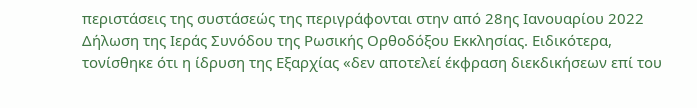περιστάσεις της συστάσεώς της περιγράφονται στην από 28ης Ιανουαρίου 2022 Δήλωση της Ιεράς Συνόδου της Ρωσικής Ορθοδόξου Εκκλησίας. Ειδικότερα, τονίσθηκε ότι η ίδρυση της Εξαρχίας «δεν αποτελεί έκφραση διεκδικήσεων επί του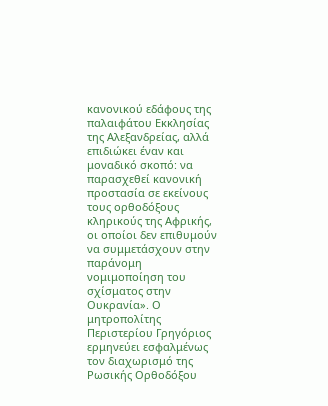κανονικού εδάφους της παλαιφάτου Εκκλησίας της Αλεξανδρείας, αλλά επιδιώκει έναν και μοναδικό σκοπό: να παρασχεθεί κανονική προστασία σε εκείνους τους ορθοδόξους κληρικούς της Αφρικής, οι οποίοι δεν επιθυμούν να συμμετάσχουν στην παράνομη νομιμοποίηση του σχίσματος στην Ουκρανία». Ο μητροπολίτης Περιστερίου Γρηγόριος ερμηνεύει εσφαλμένως τον διαχωρισμό της Ρωσικής Ορθοδόξου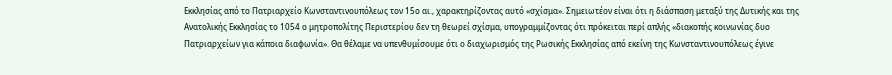Εκκλησίας από το Πατριαρχείο Κωνσταντινουπόλεως τον 15ο αι., χαρακτηρίζοντας αυτό «σχίσμα». Σημειωτέον είναι ότι η διάσπαση μεταξύ της Δυτικής και της Ανατολικής Εκκλησίας το 1054 ο μητροπολίτης Περιστερίου δεν τη θεωρεί σχίσμα, υπογραμμίζοντας ότι πρόκειται περί απλής «διακοπής κοινωνίας δυο Πατριαρχείων για κάποια διαφωνία». Θα θέλαμε να υπενθυμίσουμε ότι ο διαχωρισμός της Ρωσικής Εκκλησίας από εκείνη της Κωνσταντινουπόλεως έγινε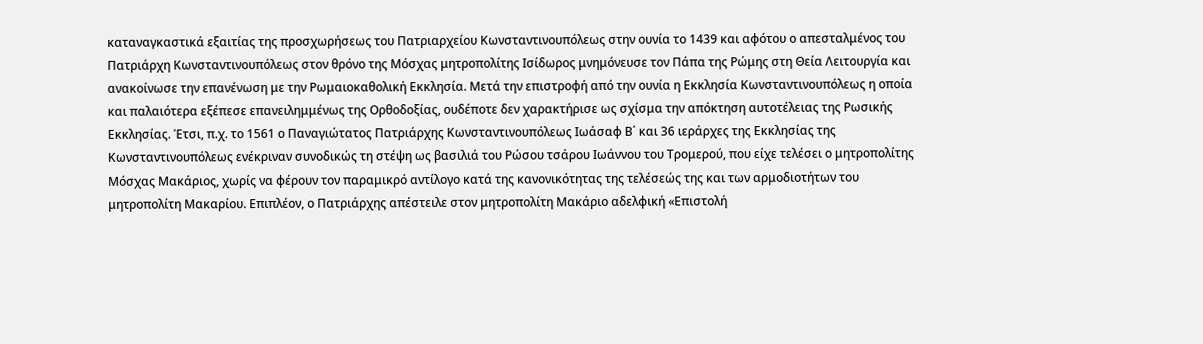καταναγκαστικά εξαιτίας της προσχωρήσεως του Πατριαρχείου Κωνσταντινουπόλεως στην ουνία το 1439 και αφότου ο απεσταλμένος του Πατριάρχη Κωνσταντινουπόλεως στον θρόνο της Μόσχας μητροπολίτης Ισίδωρος μνημόνευσε τον Πάπα της Ρώμης στη Θεία Λειτουργία και ανακοίνωσε την επανένωση με την Ρωμαιοκαθολική Εκκλησία. Μετά την επιστροφή από την ουνία η Εκκλησία Κωνσταντινουπόλεως η οποία και παλαιότερα εξέπεσε επανειλημμένως της Ορθοδοξίας, ουδέποτε δεν χαρακτήρισε ως σχίσμα την απόκτηση αυτοτέλειας της Ρωσικής Εκκλησίας. Έτσι, π.χ. το 1561 ο Παναγιώτατος Πατριάρχης Κωνσταντινουπόλεως Ιωάσαφ Β΄ και 36 ιεράρχες της Εκκλησίας της Κωνσταντινουπόλεως ενέκριναν συνοδικώς τη στέψη ως βασιλιά του Ρώσου τσάρου Ιωάννου του Τρομερού, που είχε τελέσει ο μητροπολίτης Μόσχας Μακάριος, χωρίς να φέρουν τον παραμικρό αντίλογο κατά της κανονικότητας της τελέσεώς της και των αρμοδιοτήτων του μητροπολίτη Μακαρίου. Επιπλέον, ο Πατριάρχης απέστειλε στον μητροπολίτη Μακάριο αδελφική «Επιστολή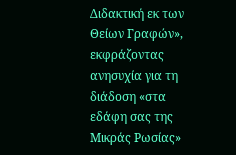Διδακτική εκ των Θείων Γραφών», εκφράζοντας ανησυχία για τη διάδοση «στα εδάφη σας της Μικράς Ρωσίας»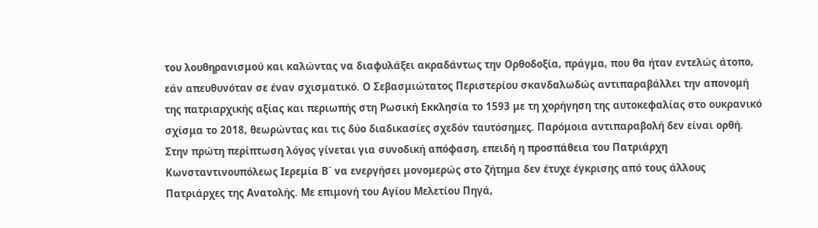του λουθηρανισμού και καλώντας να διαφυλάξει ακραδάντως την Ορθοδοξία, πράγμα, που θα ήταν εντελώς άτοπο, εάν απευθυνόταν σε έναν σχισματικό. Ο Σεβασμιώτατος Περιστερίου σκανδαλωδώς αντιπαραβάλλει την απονομή της πατριαρχικής αξίας και περιωπής στη Ρωσική Εκκλησία το 1593 με τη χορήγηση της αυτοκεφαλίας στο ουκρανικό σχίσμα το 2018, θεωρώντας και τις δύο διαδικασίες σχεδόν ταυτόσημες. Παρόμοια αντιπαραβολή δεν είναι ορθή. Στην πρώτη περίπτωση λόγος γίνεται για συνοδική απόφαση, επειδή η προσπάθεια του Πατριάρχη Κωνσταντινουπόλεως Ιερεμία Β΄ να ενεργήσει μονομερώς στο ζήτημα δεν έτυχε έγκρισης από τους άλλους Πατριάρχες της Ανατολής. Με επιμονή του Αγίου Μελετίου Πηγά,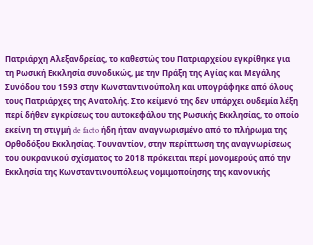Πατριάρχη Αλεξανδρείας, το καθεστώς του Πατριαρχείου εγκρίθηκε για τη Ρωσική Εκκλησία συνοδικώς, με την Πράξη της Αγίας και Μεγάλης Συνόδου του 1593 στην Κωνσταντινούπολη και υπογράφηκε από όλους τους Πατριάρχες της Ανατολής. Στο κείμενό της δεν υπάρχει ουδεμία λέξη περί δήθεν εγκρίσεως του αυτοκεφάλου της Ρωσικής Εκκλησίας, το οποίο εκείνη τη στιγμή de facto ήδη ήταν αναγνωρισμένο από το πλήρωμα της Ορθοδόξου Εκκλησίας. Τουναντίον, στην περίπτωση της αναγνωρίσεως του ουκρανικού σχίσματος το 2018 πρόκειται περί μονομερούς από την Εκκλησία της Κωνσταντινουπόλεως νομιμοποίησης της κανονικής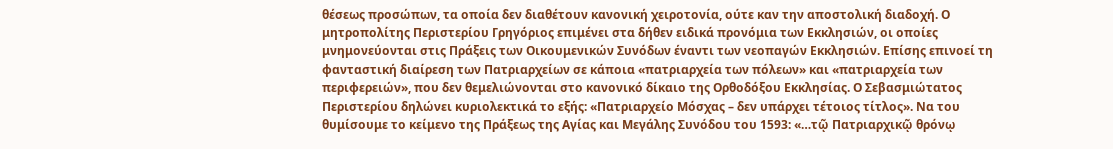θέσεως προσώπων, τα οποία δεν διαθέτουν κανονική χειροτονία, ούτε καν την αποστολική διαδοχή. Ο μητροπολίτης Περιστερίου Γρηγόριος επιμένει στα δήθεν ειδικά προνόμια των Εκκλησιών, οι οποίες μνημονεύονται στις Πράξεις των Οικουμενικών Συνόδων έναντι των νεοπαγών Εκκλησιών. Επίσης επινοεί τη φανταστική διαίρεση των Πατριαρχείων σε κάποια «πατριαρχεία των πόλεων» και «πατριαρχεία των περιφερειών», που δεν θεμελιώνονται στο κανονικό δίκαιο της Ορθοδόξου Εκκλησίας. Ο Σεβασμιώτατος Περιστερίου δηλώνει κυριολεκτικά το εξής: «Πατριαρχείο Μόσχας – δεν υπάρχει τέτοιος τίτλος». Να του θυμίσουμε το κείμενο της Πράξεως της Αγίας και Μεγάλης Συνόδου του 1593: «…τῷ Πατριαρχικῷ θρόνῳ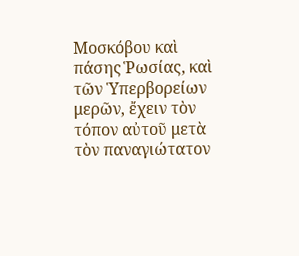Μοσκόβου καὶ πάσης Ῥωσίας, καὶ τῶν Ὑπερβορείων μερῶν, ἔχειν τὸν τόπον αὐτοῦ μετὰ τὸν παναγιώτατον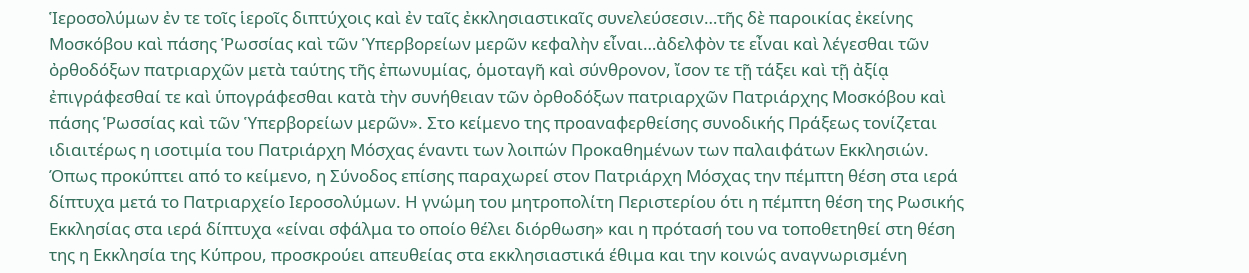Ἱεροσολύμων ἐν τε τοῖς ἱεροῖς διπτύχοις καὶ ἐν ταῖς ἐκκλησιαστικαῖς συνελεύσεσιν…τῆς δὲ παροικίας ἐκείνης Μοσκόβου καὶ πάσης Ῥωσσίας καὶ τῶν Ὑπερβορείων μερῶν κεφαλὴν εἶναι…ἀδελφὸν τε εἶναι καὶ λέγεσθαι τῶν ὀρθοδόξων πατριαρχῶν μετὰ ταύτης τῆς ἐπωνυμίας, ὁμοταγῆ καὶ σύνθρονον, ἴσον τε τῇ τάξει καὶ τῇ ἀξίᾳ ἐπιγράφεσθαί τε καὶ ὑπογράφεσθαι κατὰ τὴν συνήθειαν τῶν ὀρθοδόξων πατριαρχῶν Πατριάρχης Μοσκόβου καὶ πάσης Ῥωσσίας καὶ τῶν Ὑπερβορείων μερῶν». Στο κείμενο της προαναφερθείσης συνοδικής Πράξεως τονίζεται ιδιαιτέρως η ισοτιμία του Πατριάρχη Μόσχας έναντι των λοιπών Προκαθημένων των παλαιφάτων Εκκλησιών. Όπως προκύπτει από το κείμενο, η Σύνοδος επίσης παραχωρεί στον Πατριάρχη Μόσχας την πέμπτη θέση στα ιερά δίπτυχα μετά το Πατριαρχείο Ιεροσολύμων. Η γνώμη του μητροπολίτη Περιστερίου ότι η πέμπτη θέση της Ρωσικής Εκκλησίας στα ιερά δίπτυχα «είναι σφάλμα το οποίο θέλει διόρθωση» και η πρότασή του να τοποθετηθεί στη θέση της η Εκκλησία της Κύπρου, προσκρούει απευθείας στα εκκλησιαστικά έθιμα και την κοινώς αναγνωρισμένη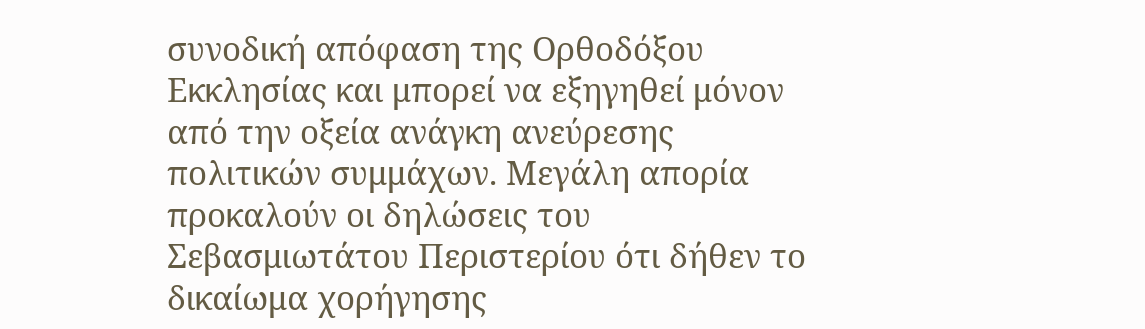συνοδική απόφαση της Ορθοδόξου Εκκλησίας και μπορεί να εξηγηθεί μόνον από την οξεία ανάγκη ανεύρεσης πολιτικών συμμάχων. Μεγάλη απορία προκαλούν οι δηλώσεις του Σεβασμιωτάτου Περιστερίου ότι δήθεν το δικαίωμα χορήγησης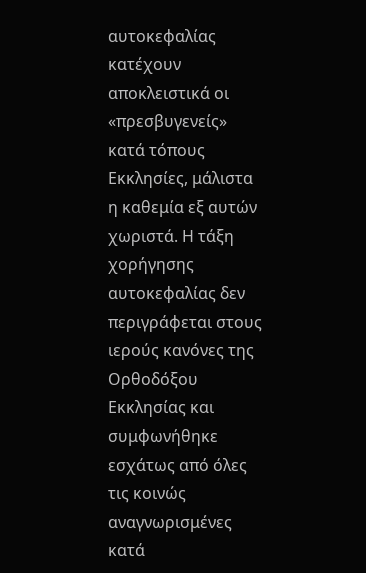αυτοκεφαλίας κατέχουν αποκλειστικά οι «πρεσβυγενείς» κατά τόπους Εκκλησίες, μάλιστα η καθεμία εξ αυτών χωριστά. Η τάξη χορήγησης αυτοκεφαλίας δεν περιγράφεται στους ιερούς κανόνες της Ορθοδόξου Εκκλησίας και συμφωνήθηκε εσχάτως από όλες τις κοινώς αναγνωρισμένες κατά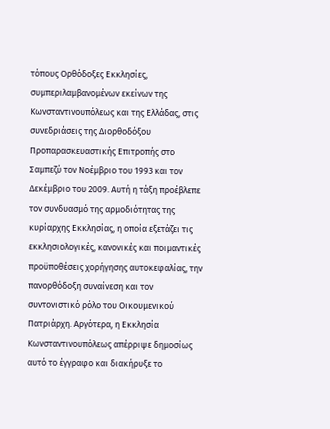τόπους Ορθόδοξες Εκκλησίες, συμπεριλαμβανομένων εκείνων της Κωνσταντινουπόλεως και της Ελλάδας, στις συνεδριάσεις της Διορθοδόξου Προπαρασκευαστικής Επιτροπής στο Σαμπεζύ τον Νοέμβριο του 1993 και τον Δεκέμβριο του 2009. Αυτή η τάξη προέβλεπε τον συνδυασμό της αρμοδιότητας της κυρίαρχης Εκκλησίας, η οποία εξετάζει τις εκκλησιολογικές, κανονικές και ποιμαντικές προϋποθέσεις χορήγησης αυτοκεφαλίας, την πανορθόδοξη συναίνεση και τον συντονιστικό ρόλο του Οικουμενικού Πατριάρχη. Αργότερα, η Εκκλησία Κωνσταντινουπόλεως απέρριψε δημοσίως αυτό το έγγραφο και διακήρυξε το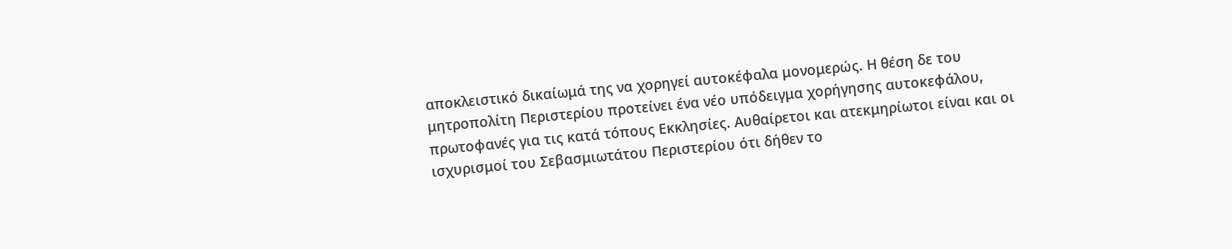αποκλειστικό δικαίωμά της να χορηγεί αυτοκέφαλα μονομερώς. Η θέση δε του μητροπολίτη Περιστερίου προτείνει ένα νέο υπόδειγμα χορήγησης αυτοκεφάλου, πρωτοφανές για τις κατά τόπους Εκκλησίες. Αυθαίρετοι και ατεκμηρίωτοι είναι και οι ισχυρισμοί του Σεβασμιωτάτου Περιστερίου ότι δήθεν το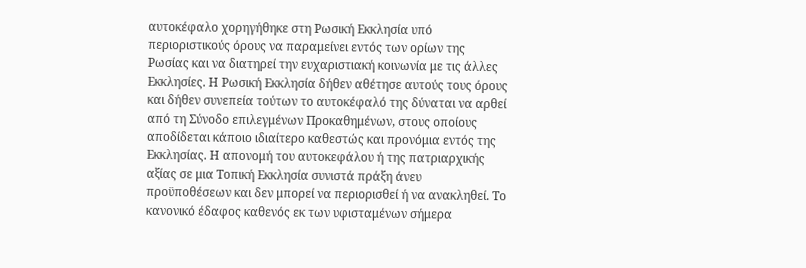αυτοκέφαλο χορηγήθηκε στη Ρωσική Εκκλησία υπό περιοριστικούς όρους να παραμείνει εντός των ορίων της Ρωσίας και να διατηρεί την ευχαριστιακή κοινωνία με τις άλλες Εκκλησίες. Η Ρωσική Εκκλησία δήθεν αθέτησε αυτούς τους όρους και δήθεν συνεπεία τούτων το αυτοκέφαλό της δύναται να αρθεί από τη Σύνοδο επιλεγμένων Προκαθημένων, στους οποίους αποδίδεται κάποιο ιδιαίτερο καθεστώς και προνόμια εντός της Εκκλησίας. Η απονομή του αυτοκεφάλου ή της πατριαρχικής αξίας σε μια Τοπική Εκκλησία συνιστά πράξη άνευ προϋποθέσεων και δεν μπορεί να περιορισθεί ή να ανακληθεί. Το κανονικό έδαφος καθενός εκ των υφισταμένων σήμερα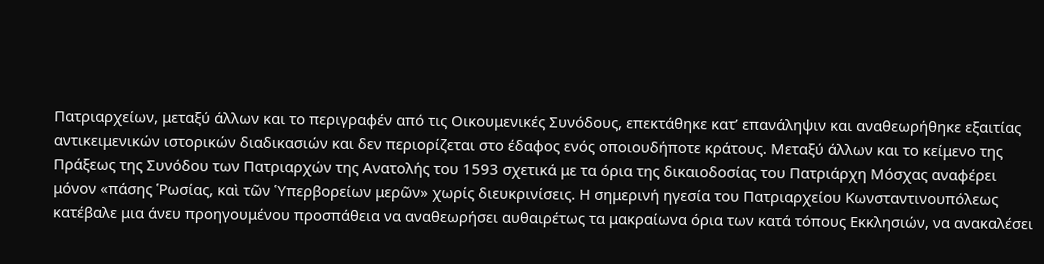Πατριαρχείων, μεταξύ άλλων και το περιγραφέν από τις Οικουμενικές Συνόδους, επεκτάθηκε κατ’ επανάληψιν και αναθεωρήθηκε εξαιτίας αντικειμενικών ιστορικών διαδικασιών και δεν περιορίζεται στο έδαφος ενός οποιουδήποτε κράτους. Μεταξύ άλλων και το κείμενο της Πράξεως της Συνόδου των Πατριαρχών της Ανατολής του 1593 σχετικά με τα όρια της δικαιοδοσίας του Πατριάρχη Μόσχας αναφέρει μόνον «πάσης Ῥωσίας, καὶ τῶν Ὑπερβορείων μερῶν» χωρίς διευκρινίσεις. Η σημερινή ηγεσία του Πατριαρχείου Κωνσταντινουπόλεως κατέβαλε μια άνευ προηγουμένου προσπάθεια να αναθεωρήσει αυθαιρέτως τα μακραίωνα όρια των κατά τόπους Εκκλησιών, να ανακαλέσει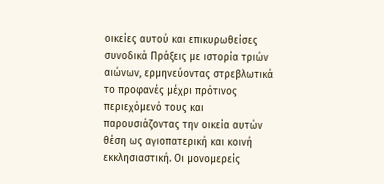οικείες αυτού και επικυρωθείσες συνοδικά Πράξεις με ιστορία τριών αιώνων, ερμηνεύοντας στρεβλωτικά το προφανές μέχρι πρότινος περιεχόμενό τους και παρουσιάζοντας την οικεία αυτών θέση ως αγιοπατερική και κοινή εκκλησιαστική. Οι μονομερείς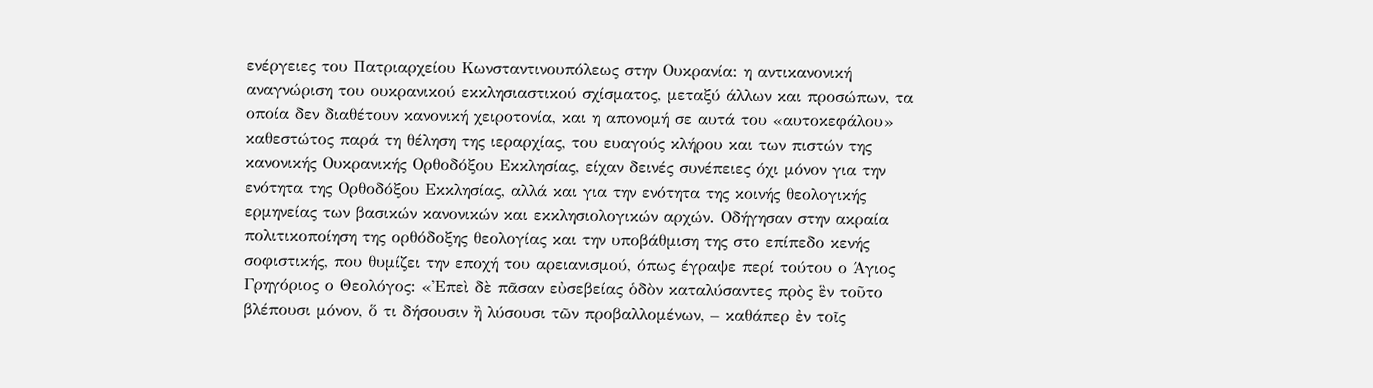ενέργειες του Πατριαρχείου Κωνσταντινουπόλεως στην Ουκρανία: η αντικανονική αναγνώριση του ουκρανικού εκκλησιαστικού σχίσματος, μεταξύ άλλων και προσώπων, τα οποία δεν διαθέτουν κανονική χειροτονία, και η απονομή σε αυτά του «αυτοκεφάλου» καθεστώτος παρά τη θέληση της ιεραρχίας, του ευαγούς κλήρου και των πιστών της κανονικής Ουκρανικής Ορθοδόξου Εκκλησίας, είχαν δεινές συνέπειες όχι μόνον για την ενότητα της Ορθοδόξου Εκκλησίας, αλλά και για την ενότητα της κοινής θεολογικής ερμηνείας των βασικών κανονικών και εκκλησιολογικών αρχών. Οδήγησαν στην ακραία πολιτικοποίηση της ορθόδοξης θεολογίας και την υποβάθμιση της στο επίπεδο κενής σοφιστικής, που θυμίζει την εποχή του αρειανισμού, όπως έγραψε περί τούτου ο Άγιος Γρηγόριος ο Θεολόγος: «Ἐπεὶ δὲ πᾶσαν εὐσεβείας ὁδὸν καταλύσαντες πρὸς ἓν τοῦτο βλέπουσι μόνον, ὅ τι δήσουσιν ἢ λύσουσι τῶν προβαλλομένων, – καθάπερ ἐν τοῖς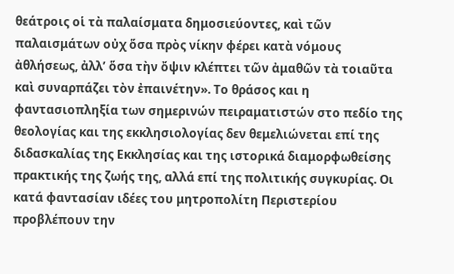θεάτροις οἱ τὰ παλαίσματα δημοσιεύοντες, καὶ τῶν παλαισμάτων οὐχ ὅσα πρὸς νίκην φέρει κατὰ νόμους ἀθλήσεως, ἀλλ’ ὅσα τὴν ὄψιν κλέπτει τῶν ἀμαθῶν τὰ τοιαῦτα καὶ συναρπάζει τὸν ἐπαινέτην». Το θράσος και η φαντασιοπληξία των σημερινών πειραματιστών στο πεδίο της θεολογίας και της εκκλησιολογίας δεν θεμελιώνεται επί της διδασκαλίας της Εκκλησίας και της ιστορικά διαμορφωθείσης πρακτικής της ζωής της, αλλά επί της πολιτικής συγκυρίας. Οι κατά φαντασίαν ιδέες του μητροπολίτη Περιστερίου προβλέπουν την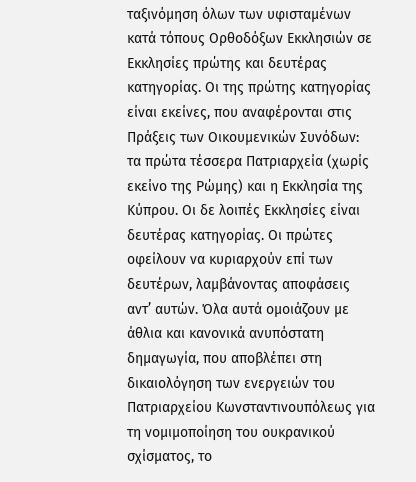ταξινόμηση όλων των υφισταμένων κατά τόπους Ορθοδόξων Εκκλησιών σε Εκκλησίες πρώτης και δευτέρας κατηγορίας. Οι της πρώτης κατηγορίας είναι εκείνες, που αναφέρονται στις Πράξεις των Οικουμενικών Συνόδων: τα πρώτα τέσσερα Πατριαρχεία (χωρίς εκείνο της Ρώμης) και η Εκκλησία της Κύπρου. Οι δε λοιπές Εκκλησίες είναι δευτέρας κατηγορίας. Οι πρώτες οφείλουν να κυριαρχούν επί των δευτέρων, λαμβάνοντας αποφάσεις αντ’ αυτών. Όλα αυτά ομοιάζουν με άθλια και κανονικά ανυπόστατη δημαγωγία, που αποβλέπει στη δικαιολόγηση των ενεργειών του Πατριαρχείου Κωνσταντινουπόλεως για τη νομιμοποίηση του ουκρανικού σχίσματος, το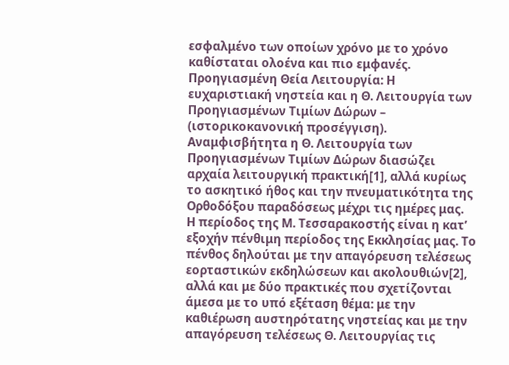εσφαλμένο των οποίων χρόνο με το χρόνο καθίσταται ολοένα και πιο εμφανές.
Προηγιασμένη Θεία Λειτουργία: Η ευχαριστιακή νηστεία και η Θ. Λειτουργία των Προηγιασμένων Τιμίων Δώρων – (ιστορικοκανονική προσέγγιση).
Αναμφισβήτητα η Θ. Λειτουργία των Προηγιασμένων Τιμίων Δώρων διασώζει αρχαία λειτουργική πρακτική[1], αλλά κυρίως το ασκητικό ήθος και την πνευματικότητα της Ορθοδόξου παραδόσεως μέχρι τις ημέρες μας.
Η περίοδος της Μ. Τεσσαρακοστής είναι η κατ’ εξοχήν πένθιμη περίοδος της Εκκλησίας μας. Το πένθος δηλούται με την απαγόρευση τελέσεως εορταστικών εκδηλώσεων και ακολουθιών[2], αλλά και με δύο πρακτικές που σχετίζονται άμεσα με το υπό εξέταση θέμα: με την καθιέρωση αυστηρότατης νηστείας και με την απαγόρευση τελέσεως Θ. Λειτουργίας τις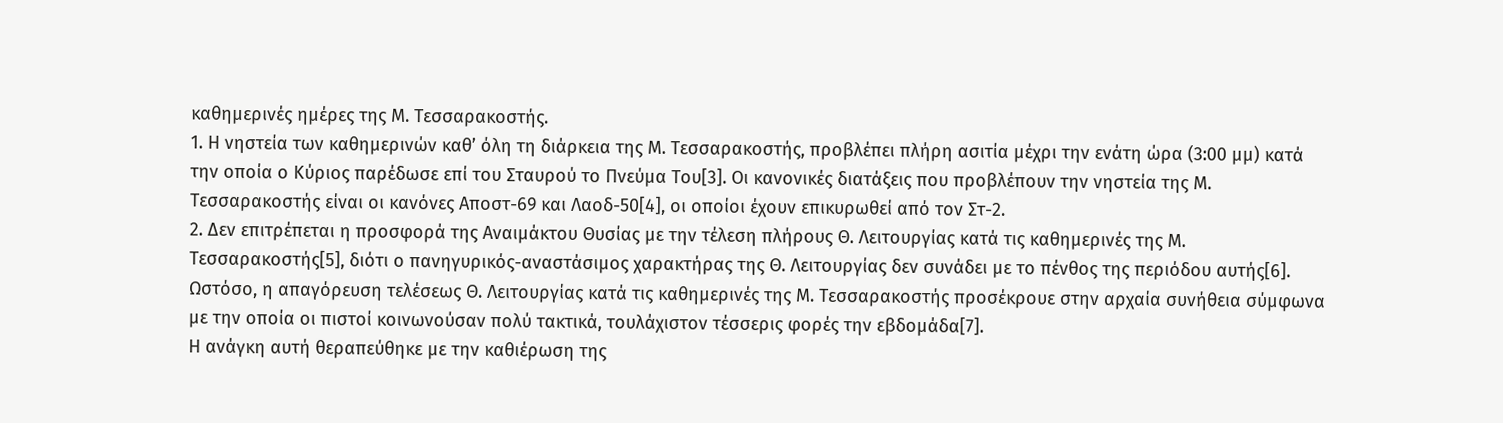καθημερινές ημέρες της Μ. Τεσσαρακοστής.
1. Η νηστεία των καθημερινών καθ’ όλη τη διάρκεια της Μ. Τεσσαρακοστής, προβλέπει πλήρη ασιτία μέχρι την ενάτη ώρα (3:00 μμ) κατά την οποία ο Κύριος παρέδωσε επί του Σταυρού το Πνεύμα Του[3]. Οι κανονικές διατάξεις που προβλέπουν την νηστεία της Μ. Τεσσαρακοστής είναι οι κανόνες Αποστ-69 και Λαοδ-50[4], οι οποίοι έχουν επικυρωθεί από τον Στ-2.
2. Δεν επιτρέπεται η προσφορά της Αναιμάκτου Θυσίας με την τέλεση πλήρους Θ. Λειτουργίας κατά τις καθημερινές της Μ. Τεσσαρακοστής[5], διότι ο πανηγυρικός-αναστάσιμος χαρακτήρας της Θ. Λειτουργίας δεν συνάδει με το πένθος της περιόδου αυτής[6]. Ωστόσο, η απαγόρευση τελέσεως Θ. Λειτουργίας κατά τις καθημερινές της Μ. Τεσσαρακοστής προσέκρουε στην αρχαία συνήθεια σύμφωνα με την οποία οι πιστοί κοινωνούσαν πολύ τακτικά, τουλάχιστον τέσσερις φορές την εβδομάδα[7].
Η ανάγκη αυτή θεραπεύθηκε με την καθιέρωση της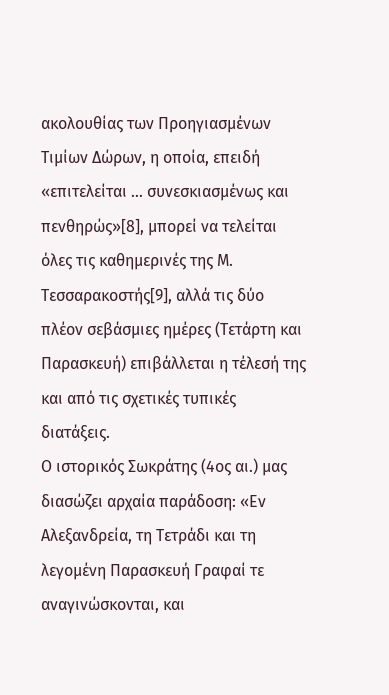ακολουθίας των Προηγιασμένων Τιμίων Δώρων, η οποία, επειδή «επιτελείται … συνεσκιασμένως και πενθηρώς»[8], μπορεί να τελείται όλες τις καθημερινές της Μ. Τεσσαρακοστής[9], αλλά τις δύο πλέον σεβάσμιες ημέρες (Τετάρτη και Παρασκευή) επιβάλλεται η τέλεσή της και από τις σχετικές τυπικές διατάξεις.
Ο ιστορικός Σωκράτης (4ος αι.) μας διασώζει αρχαία παράδοση: «Εν Αλεξανδρεία, τη Τετράδι και τη λεγομένη Παρασκευή Γραφαί τε αναγινώσκονται, και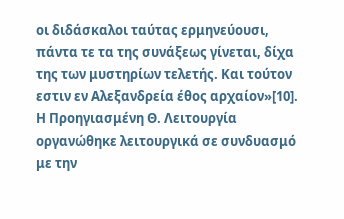οι διδάσκαλοι ταύτας ερμηνεύουσι, πάντα τε τα της συνάξεως γίνεται, δίχα της των μυστηρίων τελετής. Και τούτον εστιν εν Αλεξανδρεία έθος αρχαίον»[10].
Η Προηγιασμένη Θ. Λειτουργία οργανώθηκε λειτουργικά σε συνδυασμό με την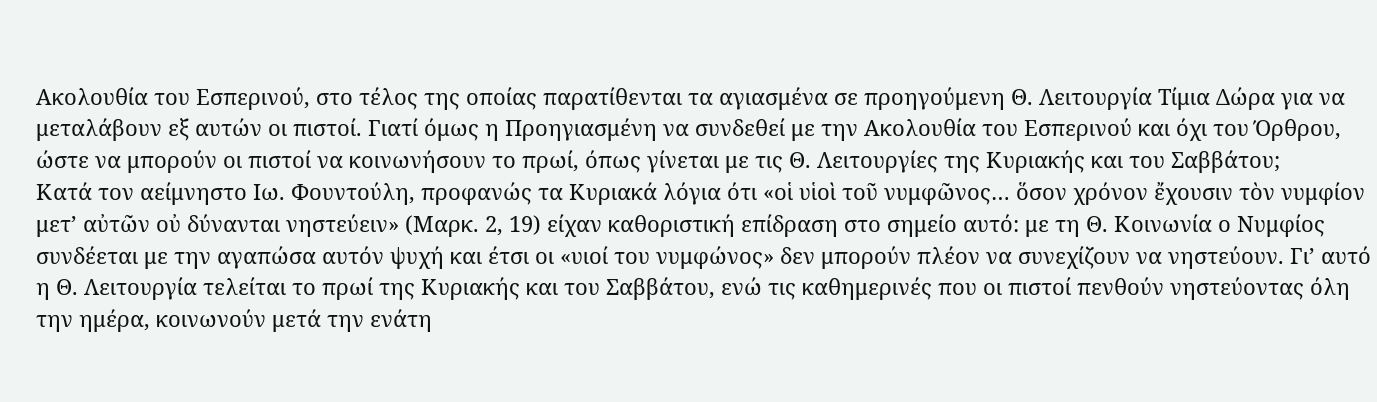Ακολουθία του Εσπερινού, στο τέλος της οποίας παρατίθενται τα αγιασμένα σε προηγούμενη Θ. Λειτουργία Τίμια Δώρα για να μεταλάβουν εξ αυτών οι πιστοί. Γιατί όμως η Προηγιασμένη να συνδεθεί με την Ακολουθία του Εσπερινού και όχι του Όρθρου, ώστε να μπορούν οι πιστοί να κοινωνήσουν το πρωί, όπως γίνεται με τις Θ. Λειτουργίες της Κυριακής και του Σαββάτου;
Κατά τον αείμνηστο Ιω. Φουντούλη, προφανώς τα Κυριακά λόγια ότι «οἱ υἱοὶ τοῦ νυμφῶνος… ὅσον χρόνον ἔχουσιν τὸν νυμφίον μετ’ αὐτῶν οὐ δύνανται νηστεύειν» (Μαρκ. 2, 19) είχαν καθοριστική επίδραση στο σημείο αυτό: με τη Θ. Κοινωνία ο Νυμφίος συνδέεται με την αγαπώσα αυτόν ψυχή και έτσι οι «υιοί του νυμφώνος» δεν μπορούν πλέον να συνεχίζουν να νηστεύουν. Γι’ αυτό η Θ. Λειτουργία τελείται το πρωί της Κυριακής και του Σαββάτου, ενώ τις καθημερινές που οι πιστοί πενθούν νηστεύοντας όλη την ημέρα, κοινωνούν μετά την ενάτη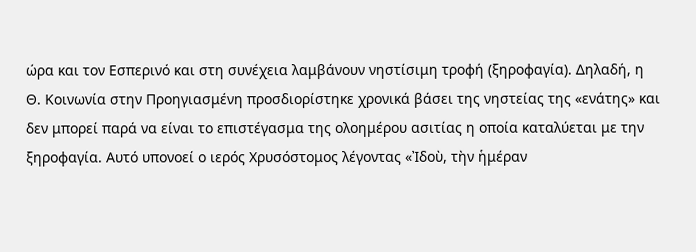ώρα και τον Εσπερινό και στη συνέχεια λαμβάνουν νηστίσιμη τροφή (ξηροφαγία). Δηλαδή, η Θ. Κοινωνία στην Προηγιασμένη προσδιορίστηκε χρονικά βάσει της νηστείας της «ενάτης» και δεν μπορεί παρά να είναι το επιστέγασμα της ολοημέρου ασιτίας η οποία καταλύεται με την ξηροφαγία. Αυτό υπονοεί ο ιερός Χρυσόστομος λέγοντας «Ἰδοὺ, τὴν ἡμέραν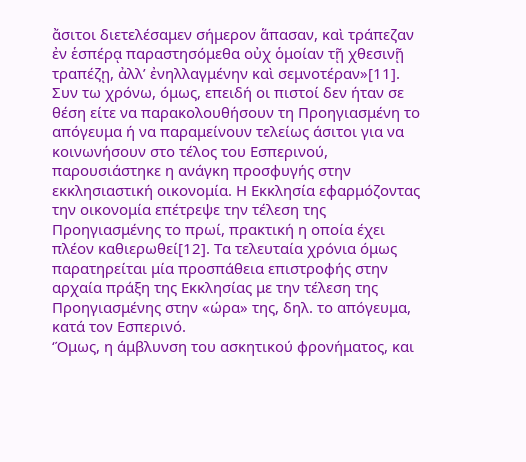ἄσιτοι διετελέσαμεν σήμερον ἅπασαν, καὶ τράπεζαν ἐν ἑσπέρᾳ παραστησόμεθα οὐχ ὁμοίαν τῇ χθεσινῇ τραπέζῃ, ἀλλ’ ἐνηλλαγμένην καὶ σεμνοτέραν»[11].
Συν τω χρόνω, όμως, επειδή οι πιστοί δεν ήταν σε θέση είτε να παρακολουθήσουν τη Προηγιασμένη το απόγευμα ή να παραμείνουν τελείως άσιτοι για να κοινωνήσουν στο τέλος του Εσπερινού, παρουσιάστηκε η ανάγκη προσφυγής στην εκκλησιαστική οικονομία. Η Εκκλησία εφαρμόζοντας την οικονομία επέτρεψε την τέλεση της Προηγιασμένης το πρωί, πρακτική η οποία έχει πλέον καθιερωθεί[12]. Τα τελευταία χρόνια όμως παρατηρείται μία προσπάθεια επιστροφής στην αρχαία πράξη της Εκκλησίας με την τέλεση της Προηγιασμένης στην «ώρα» της, δηλ. το απόγευμα, κατά τον Εσπερινό.
‘Όμως, η άμβλυνση του ασκητικού φρονήματος, και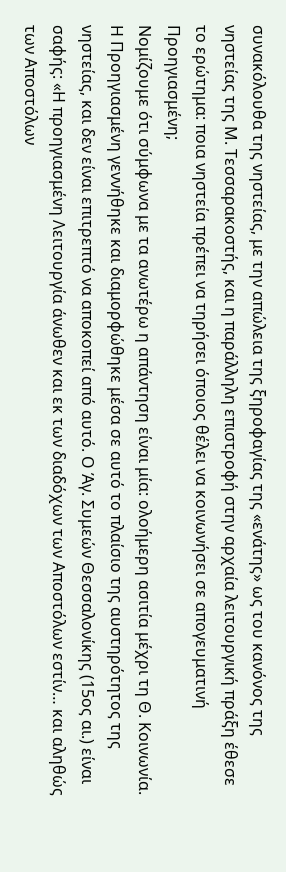συνακόλουθα της νηστείας, με την απώλεια της ξηροφαγίας της «ενάτης» ως του κανόνος της νηστείας της Μ. Τεσσαρακοστής, και η παράλληλη επιστροφή στην αρχαία λειτουργική πράξη έθεσε το ερώτημα: ποια νηστεία πρέπει να τηρήσει όποιος θέλει να κοινωνήσει σε απογευματινή Προηγιασμένη;
Νομίζουμε ότι σύμφωνα με τα ανωτέρω η απάντηση είναι μία: ολοήμερη ασιτία μέχρι τη Θ. Κοινωνία. Η Προηγιασμένη γεννήθηκε και διαμορφώθηκε μέσα σε αυτό το πλαίσιο της αυστηρότητος της νηστείας, και δεν είναι επιτρεπτό να αποκοπεί από αυτό. Ο Άγ. Συμεών Θεσσαλονίκης (15ος αι.) είναι σαφής: «Η προηγιασμένη Λειτουργία άνωθεν και εκ των διαδόχων των Αποστόλων εστίν… και αληθώς των Αποστόλων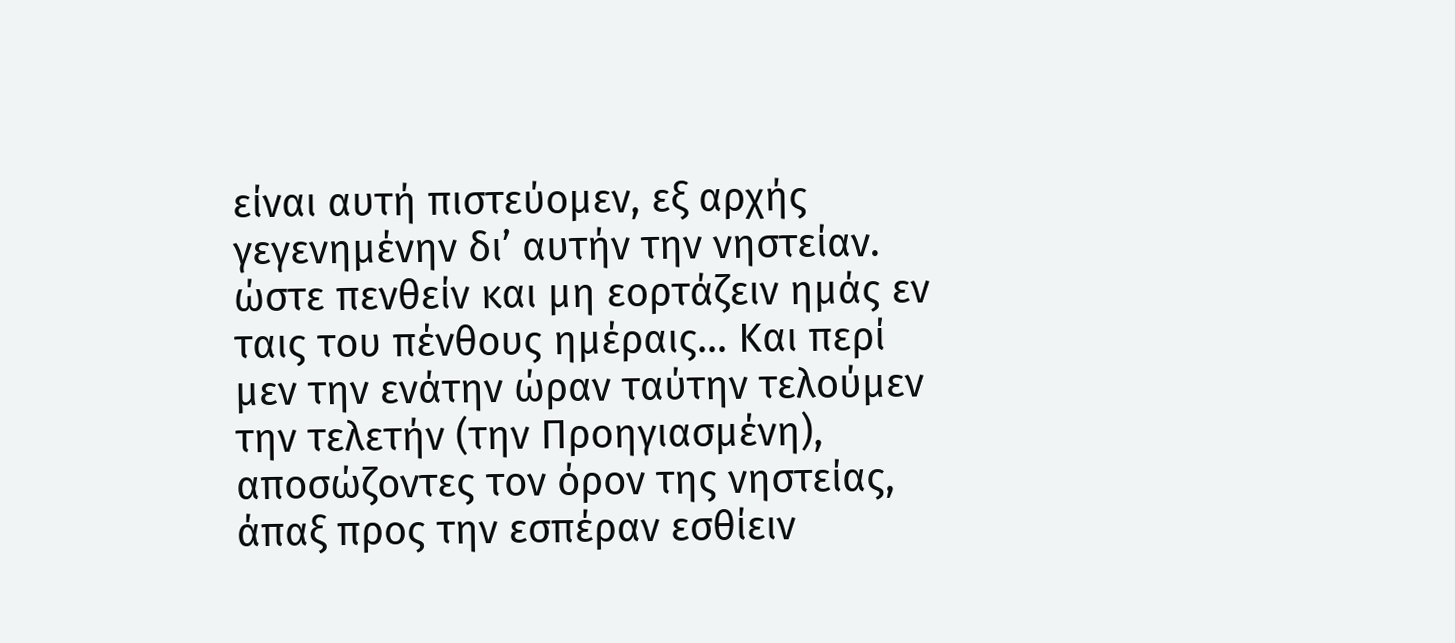είναι αυτή πιστεύομεν, εξ αρχής γεγενημένην δι’ αυτήν την νηστείαν. ώστε πενθείν και μη εορτάζειν ημάς εν ταις του πένθους ημέραις… Και περί μεν την ενάτην ώραν ταύτην τελούμεν την τελετήν (την Προηγιασμένη), αποσώζοντες τον όρον της νηστείας, άπαξ προς την εσπέραν εσθίειν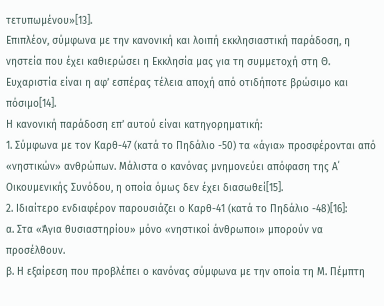τετυπωμένου»[13].
Επιπλέον, σύμφωνα με την κανονική και λοιπή εκκλησιαστική παράδοση, η νηστεία που έχει καθιερώσει η Εκκλησία μας για τη συμμετοχή στη Θ. Ευχαριστία είναι η αφ’ εσπέρας τέλεια αποχή από οτιδήποτε βρώσιμο και πόσιμο[14].
Η κανονική παράδοση επ’ αυτού είναι κατηγορηματική:
1. Σύμφωνα με τον Καρθ-47 (κατά το Πηδάλιο -50) τα «άγια» προσφέρονται από «νηστικών» ανθρώπων. Μάλιστα ο κανόνας μνημονεύει απόφαση της Α΄ Οικουμενικής Συνόδου, η οποία όμως δεν έχει διασωθεί[15].
2. Ιδιαίτερο ενδιαφέρον παρουσιάζει ο Καρθ-41 (κατά το Πηδάλιο -48)[16]:
α. Στα «Άγια θυσιαστηρίου» μόνο «νηστικοί άνθρωποι» μπορούν να προσέλθουν.
β. Η εξαίρεση που προβλέπει ο κανόνας σύμφωνα με την οποία τη Μ. Πέμπτη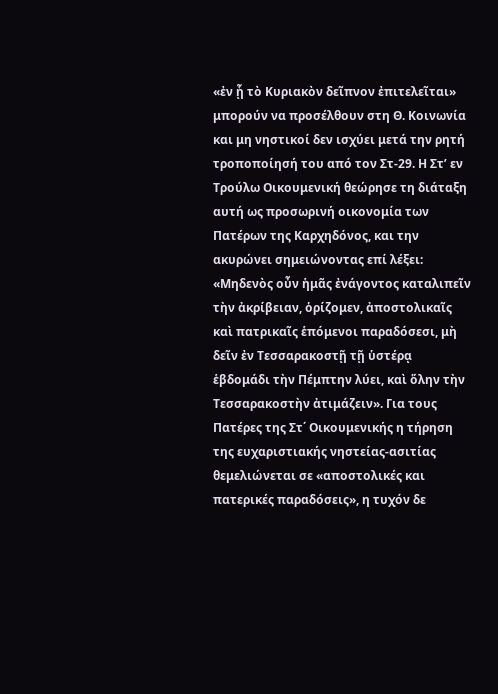«ἐν ᾗ τὸ Κυριακὸν δεῖπνον ἐπιτελεῖται» μπορούν να προσέλθουν στη Θ. Κοινωνία και μη νηστικοί δεν ισχύει μετά την ρητή τροποποίησή του από τον Στ-29. Η Στ’ εν Τρούλω Οικουμενική θεώρησε τη διάταξη αυτή ως προσωρινή οικονομία των Πατέρων της Καρχηδόνος, και την ακυρώνει σημειώνοντας επί λέξει: «Μηδενὸς οὖν ἡμᾶς ἐνάγοντος καταλιπεῖν τὴν ἀκρίβειαν, ὁρίζομεν, ἀποστολικαῖς καὶ πατρικαῖς ἑπόμενοι παραδόσεσι, μὴ δεῖν ἐν Τεσσαρακοστῇ τῇ ὑστέρᾳ ἑβδομάδι τὴν Πέμπτην λύει, καὶ ὅλην τὴν Τεσσαρακοστὴν ἀτιμάζειν». Για τους Πατέρες της Στ΄ Οικουμενικής η τήρηση της ευχαριστιακής νηστείας-ασιτίας θεμελιώνεται σε «αποστολικές και πατερικές παραδόσεις», η τυχόν δε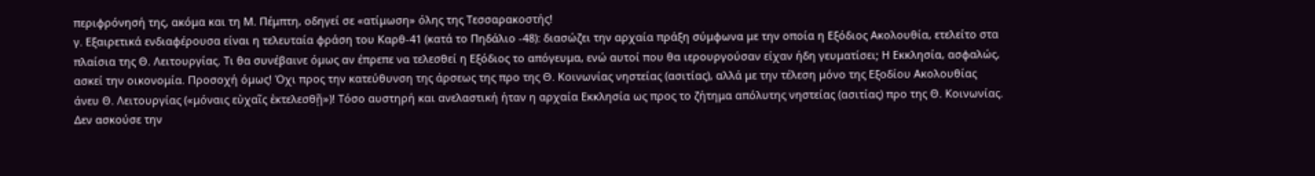περιφρόνησή της, ακόμα και τη Μ. Πέμπτη, οδηγεί σε «ατίμωση» όλης της Τεσσαρακοστής!
γ. Εξαιρετικά ενδιαφέρουσα είναι η τελευταία φράση του Καρθ-41 (κατά το Πηδάλιο -48): διασώζει την αρχαία πράξη σύμφωνα με την οποία η Εξόδιος Ακολουθία, ετελείτο στα πλαίσια της Θ. Λειτουργίας. Τι θα συνέβαινε όμως αν έπρεπε να τελεσθεί η Εξόδιος το απόγευμα, ενώ αυτοί που θα ιερουργούσαν είχαν ήδη γευματίσει; Η Εκκλησία, ασφαλώς, ασκεί την οικονομία. Προσοχή όμως! Όχι προς την κατεύθυνση της άρσεως της προ της Θ. Κοινωνίας νηστείας (ασιτίας), αλλά με την τέλεση μόνο της Εξοδίου Ακολουθίας άνευ Θ. Λειτουργίας («μόναις εὐχαῖς ἐκτελεσθῇ»)! Τόσο αυστηρή και ανελαστική ήταν η αρχαία Εκκλησία ως προς το ζήτημα απόλυτης νηστείας (ασιτίας) προ της Θ. Κοινωνίας. Δεν ασκούσε την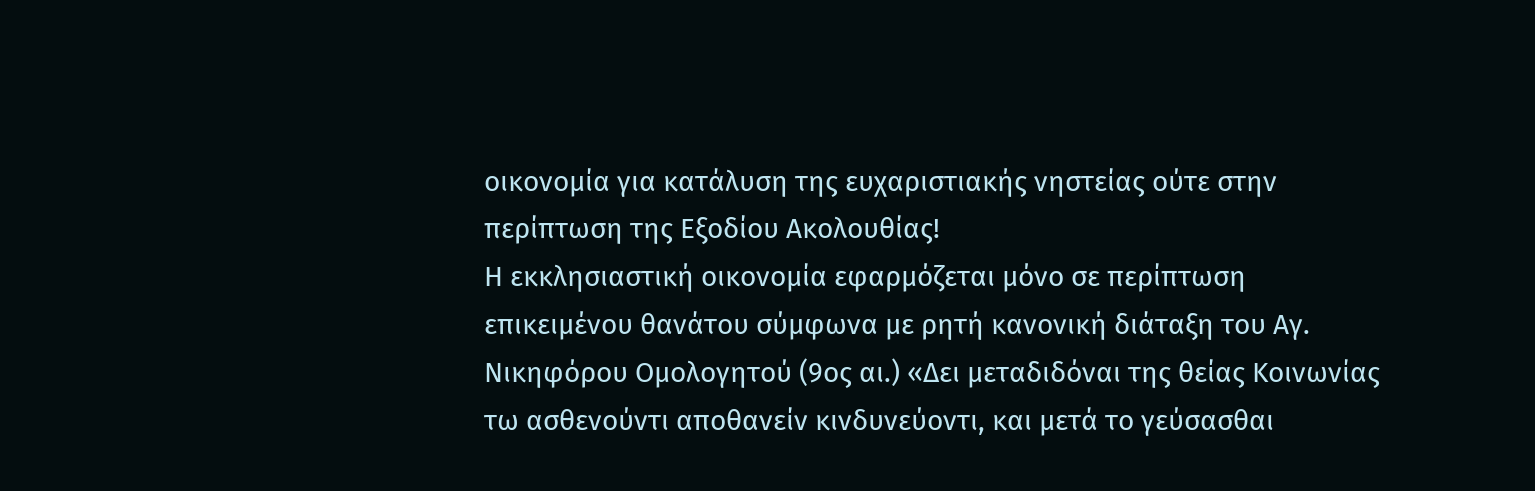οικονομία για κατάλυση της ευχαριστιακής νηστείας ούτε στην περίπτωση της Εξοδίου Ακολουθίας!
Η εκκλησιαστική οικονομία εφαρμόζεται μόνο σε περίπτωση επικειμένου θανάτου σύμφωνα με ρητή κανονική διάταξη του Αγ. Νικηφόρου Ομολογητού (9ος αι.) «Δει μεταδιδόναι της θείας Κοινωνίας τω ασθενούντι αποθανείν κινδυνεύοντι, και μετά το γεύσασθαι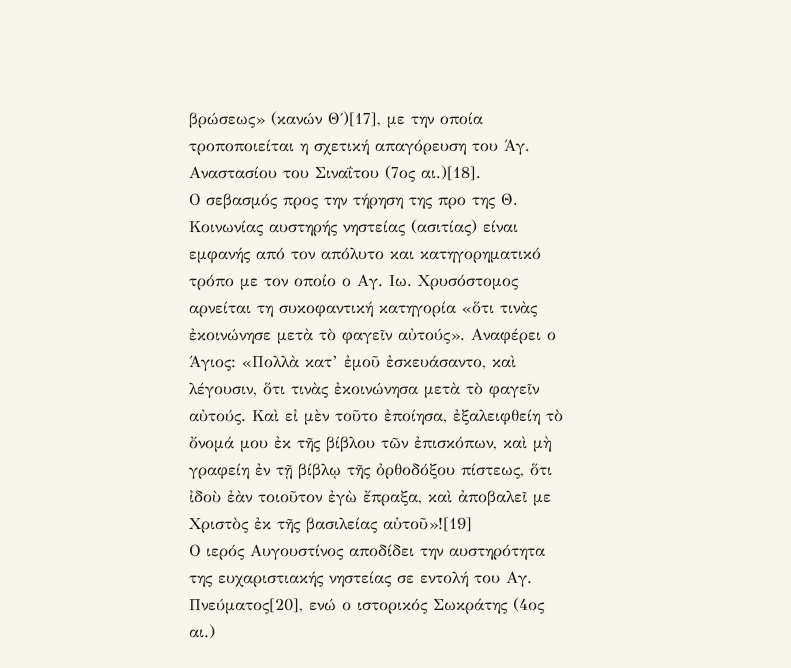βρώσεως» (κανών Θ΄)[17], με την οποία τροποποιείται η σχετική απαγόρευση του Άγ. Αναστασίου του Σιναΐτου (7ος αι.)[18].
Ο σεβασμός προς την τήρηση της προ της Θ. Κοινωνίας αυστηρής νηστείας (ασιτίας) είναι εμφανής από τον απόλυτο και κατηγορηματικό τρόπο με τον οποίο ο Αγ. Ιω. Χρυσόστομος αρνείται τη συκοφαντική κατηγορία «ὅτι τινὰς ἐκοινώνησε μετὰ τὸ φαγεῖν αὐτούς». Αναφέρει ο Άγιος: «Πολλὰ κατ’ ἐμοῦ ἐσκευάσαντο, καὶ λέγουσιν, ὅτι τινὰς ἐκοινώνησα μετὰ τὸ φαγεῖν αὐτούς. Καὶ εἰ μὲν τοῦτο ἐποίησα, ἐξαλειφθείη τὸ ὄνομά μου ἐκ τῆς βίβλου τῶν ἐπισκόπων, καὶ μὴ γραφείη ἐν τῇ βίβλῳ τῆς ὀρθοδόξου πίστεως, ὅτι ἰδοὺ ἐὰν τοιοῦτον ἐγὼ ἔπραξα, καὶ ἀποβαλεῖ με Χριστὸς ἐκ τῆς βασιλείας αὐτοῦ»![19]
Ο ιερός Αυγουστίνος αποδίδει την αυστηρότητα της ευχαριστιακής νηστείας σε εντολή του Αγ. Πνεύματος[20], ενώ ο ιστορικός Σωκράτης (4ος αι.)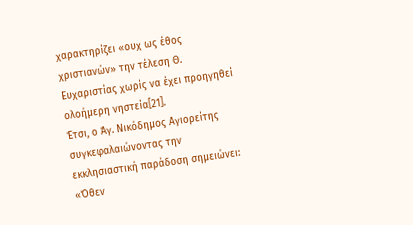χαρακτηρίζει «ουχ ως έθος χριστιανών» την τέλεση Θ. Ευχαριστίας χωρίς να έχει προηγηθεί ολοήμερη νηστεία[21].
Έτσι, ο Άγ. Νικόδημος Αγιορείτης συγκεφαλαιώνοντας την εκκλησιαστική παράδοση σημειώνει: «Όθεν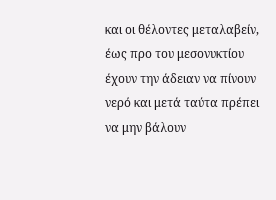και οι θέλοντες μεταλαβείν, έως προ του μεσονυκτίου έχουν την άδειαν να πίνουν νερό και μετά ταύτα πρέπει να μην βάλουν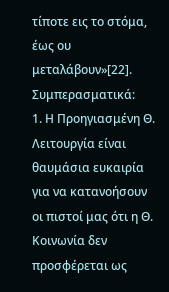τίποτε εις το στόμα, έως ου μεταλάβουν»[22].
Συμπερασματικά:
1. Η Προηγιασμένη Θ. Λειτουργία είναι θαυμάσια ευκαιρία για να κατανοήσουν οι πιστοί μας ότι η Θ. Κοινωνία δεν προσφέρεται ως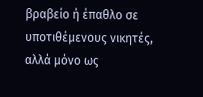βραβείο ή έπαθλο σε υποτιθέμενους νικητές, αλλά μόνο ως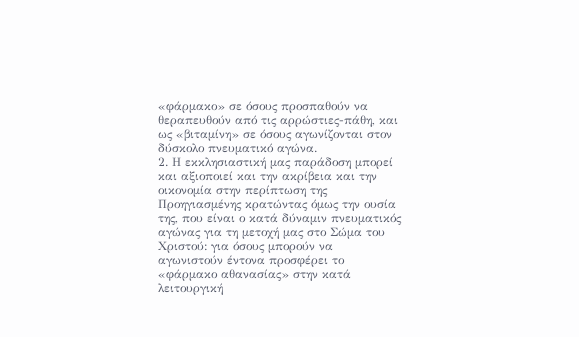«φάρμακο» σε όσους προσπαθούν να θεραπευθούν από τις αρρώστιες-πάθη, και ως «βιταμίνη» σε όσους αγωνίζονται στον δύσκολο πνευματικό αγώνα.
2. Η εκκλησιαστική μας παράδοση μπορεί και αξιοποιεί και την ακρίβεια και την οικονομία στην περίπτωση της Προηγιασμένης κρατώντας όμως την ουσία της, που είναι ο κατά δύναμιν πνευματικός αγώνας για τη μετοχή μας στο Σώμα του Χριστού: για όσους μπορούν να αγωνιστούν έντονα προσφέρει το «φάρμακο αθανασίας» στην κατά λειτουργική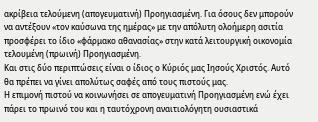ακρίβεια τελούμενη (απογευματινή) Προηγιασμένη. Για όσους δεν μπορούν να αντέξουν «τον καύσωνα της ημέρας» με την απόλυτη ολοήμερη ασιτία προσφέρει το ίδιο «φάρμακο αθανασίας» στην κατά λειτουργική οικονομία τελουμένη (πρωινή) Προηγιασμένη.
Και στις δύο περιπτώσεις είναι ο ίδιος ο Κύριός μας Ιησούς Χριστός. Αυτό θα πρέπει να γίνει απολύτως σαφές από τους πιστούς μας.
Η επιμονή πιστού να κοινωνήσει σε απογευματινή Προηγιασμένη ενώ έχει πάρει το πρωινό του και η ταυτόχρονη αναιτιολόγητη ουσιαστικά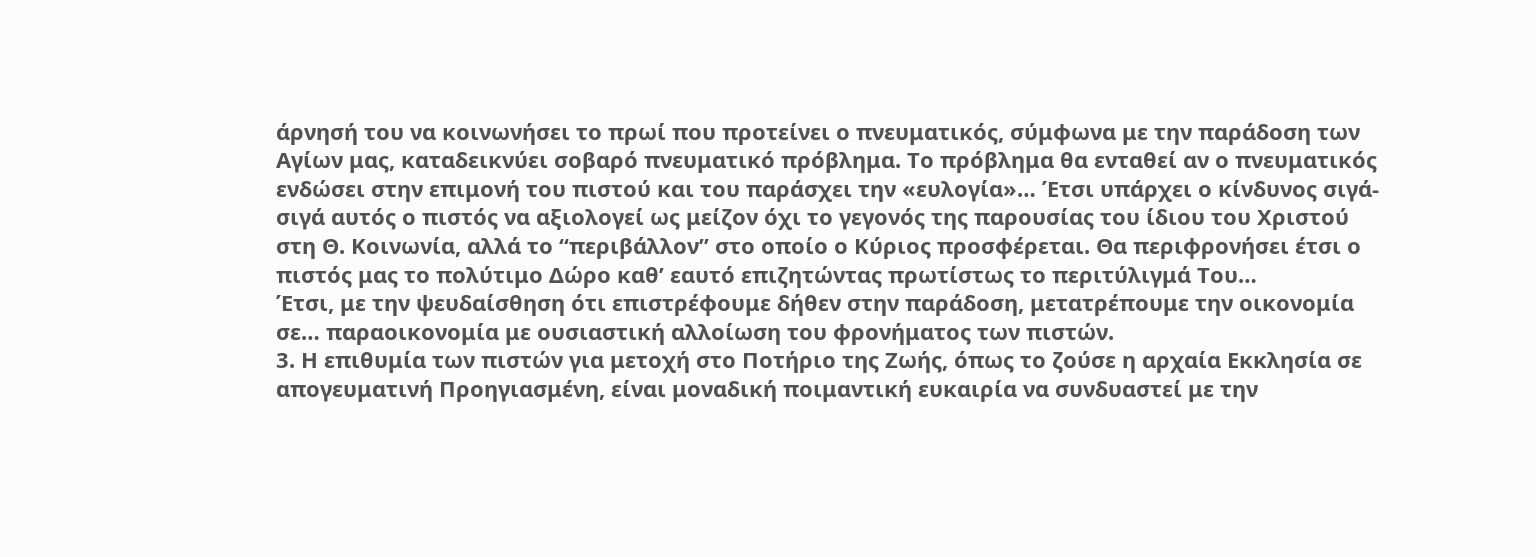άρνησή του να κοινωνήσει το πρωί που προτείνει ο πνευματικός, σύμφωνα με την παράδοση των Αγίων μας, καταδεικνύει σοβαρό πνευματικό πρόβλημα. Το πρόβλημα θα ενταθεί αν ο πνευματικός ενδώσει στην επιμονή του πιστού και του παράσχει την «ευλογία»… Έτσι υπάρχει ο κίνδυνος σιγά-σιγά αυτός ο πιστός να αξιολογεί ως μείζον όχι το γεγονός της παρουσίας του ίδιου του Χριστού στη Θ. Κοινωνία, αλλά το “περιβάλλον” στο οποίο ο Κύριος προσφέρεται. Θα περιφρονήσει έτσι ο πιστός μας το πολύτιμο Δώρο καθ’ εαυτό επιζητώντας πρωτίστως το περιτύλιγμά Του…
Έτσι, με την ψευδαίσθηση ότι επιστρέφουμε δήθεν στην παράδοση, μετατρέπουμε την οικονομία σε… παραοικονομία με ουσιαστική αλλοίωση του φρονήματος των πιστών.
3. Η επιθυμία των πιστών για μετοχή στο Ποτήριο της Ζωής, όπως το ζούσε η αρχαία Εκκλησία σε απογευματινή Προηγιασμένη, είναι μοναδική ποιμαντική ευκαιρία να συνδυαστεί με την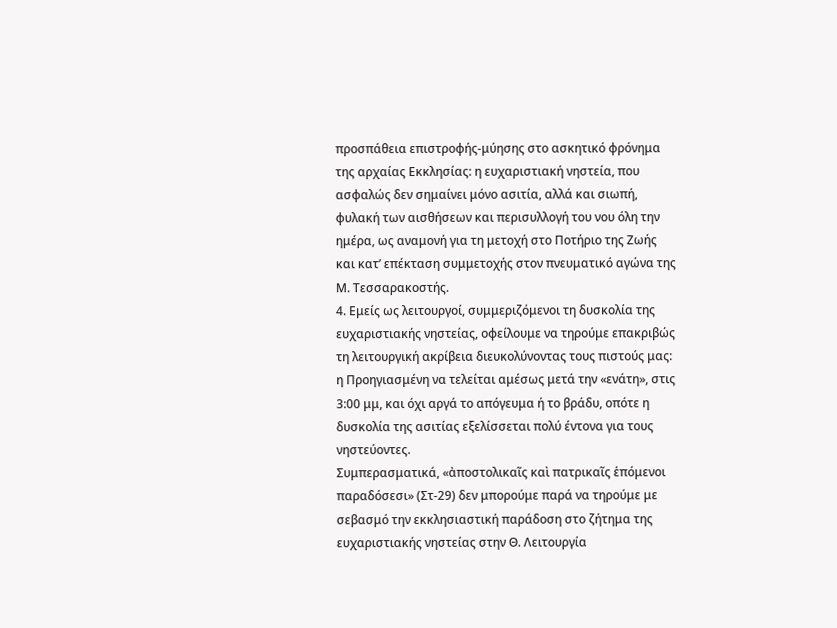προσπάθεια επιστροφής-μύησης στο ασκητικό φρόνημα της αρχαίας Εκκλησίας: η ευχαριστιακή νηστεία, που ασφαλώς δεν σημαίνει μόνο ασιτία, αλλά και σιωπή, φυλακή των αισθήσεων και περισυλλογή του νου όλη την ημέρα, ως αναμονή για τη μετοχή στο Ποτήριο της Ζωής και κατ’ επέκταση συμμετοχής στον πνευματικό αγώνα της Μ. Τεσσαρακοστής.
4. Εμείς ως λειτουργοί, συμμεριζόμενοι τη δυσκολία της ευχαριστιακής νηστείας, οφείλουμε να τηρούμε επακριβώς τη λειτουργική ακρίβεια διευκολύνοντας τους πιστούς μας: η Προηγιασμένη να τελείται αμέσως μετά την «ενάτη», στις 3:00 μμ, και όχι αργά το απόγευμα ή το βράδυ, οπότε η δυσκολία της ασιτίας εξελίσσεται πολύ έντονα για τους νηστεύοντες.
Συμπερασματικά, «ἀποστολικαῖς καὶ πατρικαῖς ἑπόμενοι παραδόσεσι» (Στ-29) δεν μπορούμε παρά να τηρούμε με σεβασμό την εκκλησιαστική παράδοση στο ζήτημα της ευχαριστιακής νηστείας στην Θ. Λειτουργία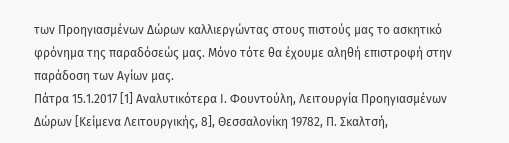των Προηγιασμένων Δώρων καλλιεργώντας στους πιστούς μας το ασκητικό φρόνημα της παραδόσεώς μας. Μόνο τότε θα έχουμε αληθή επιστροφή στην παράδοση των Αγίων μας.
Πάτρα 15.1.2017 [1] Αναλυτικότερα Ι. Φουντούλη, Λειτουργία Προηγιασμένων Δώρων [Κείμενα Λειτουργικής, 8], Θεσσαλονίκη 19782, Π. Σκαλτσή,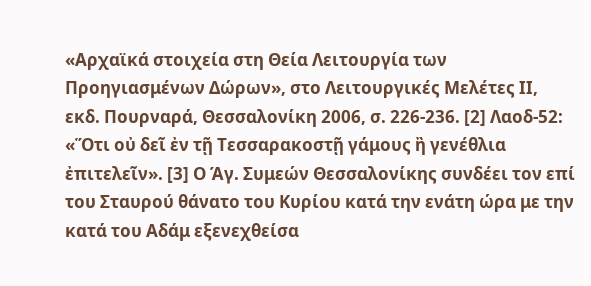«Αρχαϊκά στοιχεία στη Θεία Λειτουργία των Προηγιασμένων Δώρων», στο Λειτουργικές Μελέτες ΙΙ, εκδ. Πουρναρά, Θεσσαλονίκη 2006, σ. 226-236. [2] Λαοδ-52: «Ὅτι οὐ δεῖ ἐν τῇ Τεσσαρακοστῇ γάμους ἢ γενέθλια ἐπιτελεῖν». [3] Ο Άγ. Συμεών Θεσσαλονίκης συνδέει τον επί του Σταυρού θάνατο του Κυρίου κατά την ενάτη ώρα με την κατά του Αδάμ εξενεχθείσα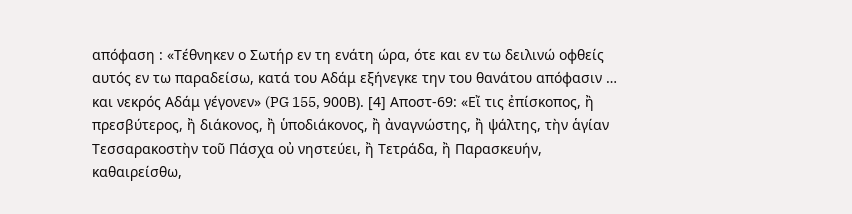απόφαση : «Τέθνηκεν ο Σωτήρ εν τη ενάτη ώρα, ότε και εν τω δειλινώ οφθείς αυτός εν τω παραδείσω, κατά του Αδάμ εξήνεγκε την του θανάτου απόφασιν … και νεκρός Αδάμ γέγονεν» (PG 155, 900Β). [4] Αποστ-69: «Εἴ τις ἐπίσκοπος, ἢ πρεσβύτερος, ἢ διάκονος, ἢ ὑποδιάκονος, ἢ ἀναγνώστης, ἢ ψάλτης, τὴν ἁγίαν Τεσσαρακοστὴν τοῦ Πάσχα οὐ νηστεύει, ἢ Τετράδα, ἢ Παρασκευήν, καθαιρείσθω,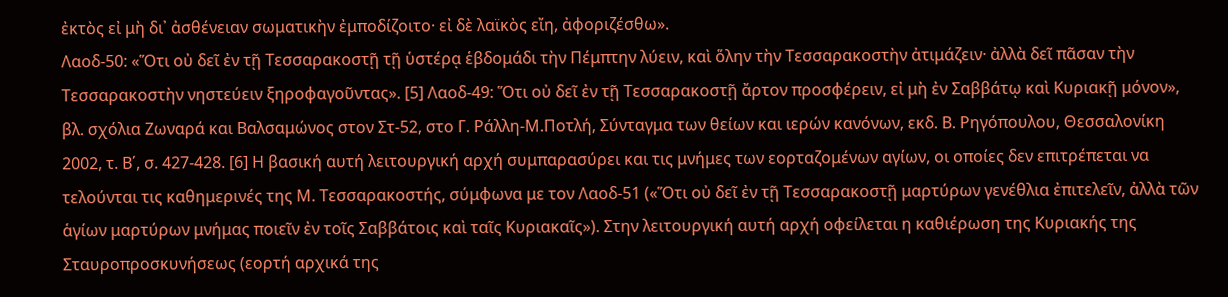ἐκτὸς εἰ μὴ δι᾿ ἀσθένειαν σωματικὴν ἐμποδίζοιτο· εἰ δὲ λαϊκὸς εἴη, ἀφοριζέσθω».
Λαοδ-50: «Ὅτι οὐ δεῖ ἐν τῇ Τεσσαρακοστῇ τῇ ὑστέρᾳ ἑβδομάδι τὴν Πέμπτην λύειν, καὶ ὅλην τὴν Τεσσαρακοστὴν ἀτιμάζειν· ἀλλὰ δεῖ πᾶσαν τὴν Τεσσαρακοστὴν νηστεύειν ξηροφαγοῦντας». [5] Λαοδ-49: Ὅτι οὐ δεῖ ἐν τῇ Τεσσαρακοστῇ ἄρτον προσφέρειν, εἰ μὴ ἐν Σαββάτῳ καὶ Κυριακῇ μόνον», βλ. σχόλια Ζωναρά και Βαλσαμώνος στον Στ-52, στο Γ. Ράλλη-Μ.Ποτλή, Σύνταγμα των θείων και ιερών κανόνων, εκδ. Β. Ρηγόπουλου, Θεσσαλονίκη 2002, τ. Β΄, σ. 427-428. [6] Η βασική αυτή λειτουργική αρχή συμπαρασύρει και τις μνήμες των εορταζομένων αγίων, οι οποίες δεν επιτρέπεται να τελούνται τις καθημερινές της Μ. Τεσσαρακοστής, σύμφωνα με τον Λαοδ-51 («Ὅτι οὐ δεῖ ἐν τῇ Τεσσαρακοστῇ μαρτύρων γενέθλια ἐπιτελεῖν, ἀλλὰ τῶν ἁγίων μαρτύρων μνήμας ποιεῖν ἐν τοῖς Σαββάτοις καὶ ταῖς Κυριακαῖς»). Στην λειτουργική αυτή αρχή οφείλεται η καθιέρωση της Κυριακής της Σταυροπροσκυνήσεως (εορτή αρχικά της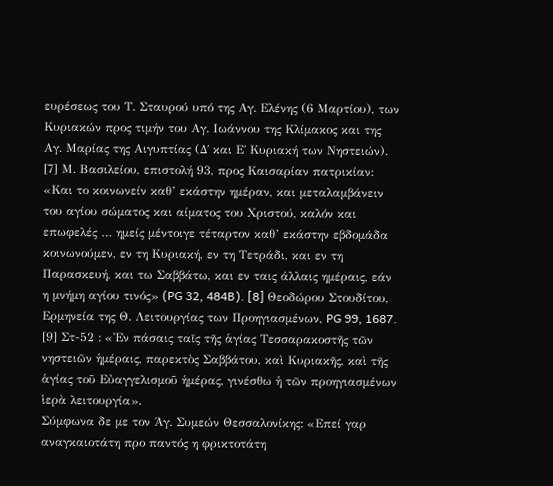ευρέσεως του Τ. Σταυρού υπό της Αγ. Ελένης (6 Μαρτίου), των Κυριακών προς τιμήν του Αγ. Ιωάννου της Κλίμακος και της Αγ. Μαρίας της Αιγυπτίας (Δ΄ και Ε΄ Κυριακή των Νηστειών). [7] Μ. Βασιλείου, επιστολή 93, προς Καισαρίαν πατρικίαν: «Και το κοινωνείν καθ’ εκάστην ημέραν, και μεταλαμβάνειν του αγίου σώματος και αίματος του Χριστού, καλόν και επωφελές … ημείς μέντοιγε τέταρτον καθ’ εκάστην εβδομάδα κοινωνούμεν, εν τη Κυριακή, εν τη Τετράδι, και εν τη Παρασκευή, και τω Σαββάτω, και εν ταις άλλαις ημέραις, εάν η μνήμη αγίου τινός» (PG 32, 484B). [8] Θεοδώρου Στουδίτου, Ερμηνεία της Θ. Λειτουργίας των Προηγιασμένων, PG 99, 1687. [9] Στ-52 : «Ἐν πάσαις ταῖς τῆς ἁγίας Τεσσαρακοστῆς τῶν νηστειῶν ἡμέραις, παρεκτὸς Σαββάτου, καὶ Κυριακῆς, καὶ τῆς ἁγίας τοῦ Εὐαγγελισμοῦ ἡμέρας, γινέσθω ἡ τῶν προηγιασμένων ἱερὰ λειτουργία».
Σύμφωνα δε με τον Άγ. Συμεών Θεσσαλονίκης: «Επεί γαρ αναγκαιοτάτη προ παντός η φρικτοτάτη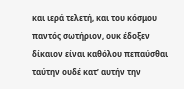και ιερά τελετή, και του κόσμου παντός σωτήριον, ουκ έδοξεν δίκαιον είναι καθόλου πεπαύσθαι ταύτην ουδέ κατ’ αυτήν την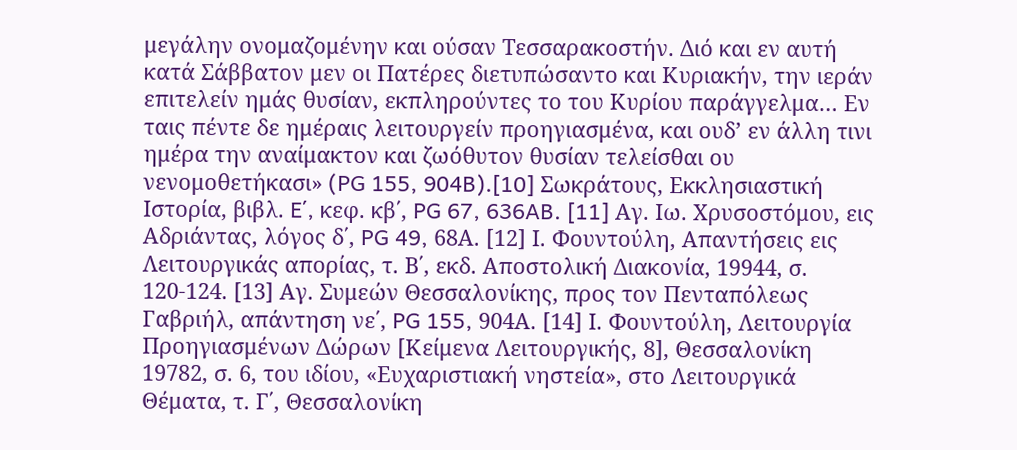μεγάλην ονομαζομένην και ούσαν Τεσσαρακοστήν. Διό και εν αυτή κατά Σάββατον μεν οι Πατέρες διετυπώσαντο και Κυριακήν, την ιεράν επιτελείν ημάς θυσίαν, εκπληρούντες το του Κυρίου παράγγελμα… Εν ταις πέντε δε ημέραις λειτουργείν προηγιασμένα, και ουδ’ εν άλλη τινι ημέρα την αναίμακτον και ζωόθυτον θυσίαν τελείσθαι ου νενομοθετήκασι» (PG 155, 904B).[10] Σωκράτους, Εκκλησιαστική Ιστορία, βιβλ. E΄, κεφ. κβ΄, PG 67, 636AB. [11] Αγ. Ιω. Χρυσοστόμου, εις Αδριάντας, λόγος δ΄, PG 49, 68Α. [12] Ι. Φουντούλη, Απαντήσεις εις Λειτουργικάς απορίας, τ. Β΄, εκδ. Αποστολική Διακονία, 19944, σ. 120-124. [13] Αγ. Συμεών Θεσσαλονίκης, προς τον Πενταπόλεως Γαβριήλ, απάντηση νε΄, PG 155, 904Α. [14] Ι. Φουντούλη, Λειτουργία Προηγιασμένων Δώρων [Κείμενα Λειτουργικής, 8], Θεσσαλονίκη 19782, σ. 6, του ιδίου, «Ευχαριστιακή νηστεία», στο Λειτουργικά Θέματα, τ. Γ΄, Θεσσαλονίκη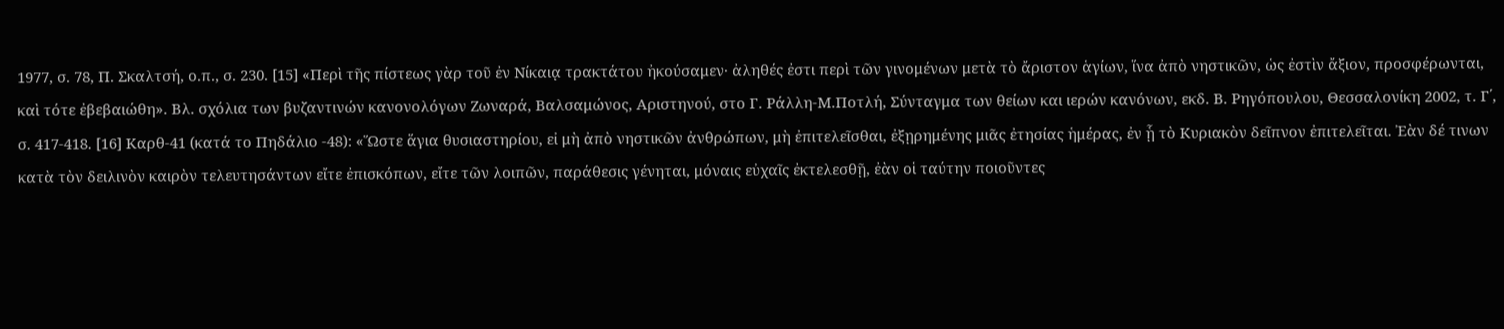1977, σ. 78, Π. Σκαλτσή, ο.π., σ. 230. [15] «Περὶ τῆς πίστεως γὰρ τοῦ ἐν Νίκαιᾳ τρακτάτου ἠκούσαμεν· ἀληθές ἐστι περὶ τῶν γινομένων μετὰ τὸ ἄριστον ἁγίων, ἵνα ἀπὸ νηστικῶν, ὡς ἐστὶν ἄξιον, προσφέρωνται, καὶ τότε ἐβεβαιώθη». Βλ. σχόλια των βυζαντινών κανονολόγων Ζωναρά, Βαλσαμώνος, Αριστηνού, στο Γ. Ράλλη-Μ.Ποτλή, Σύνταγμα των θείων και ιερών κανόνων, εκδ. Β. Ρηγόπουλου, Θεσσαλονίκη 2002, τ. Γ΄, σ. 417-418. [16] Καρθ-41 (κατά το Πηδάλιο -48): «Ὥστε ἅγια θυσιαστηρίου, εἰ μὴ ἀπὸ νηστικῶν ἀνθρώπων, μὴ ἐπιτελεῖσθαι, ἐξῃρημένης μιᾶς ἐτησίας ἡμέρας, ἐν ᾗ τὸ Κυριακὸν δεῖπνον ἐπιτελεῖται. Ἐὰν δέ τινων κατὰ τὸν δειλινὸν καιρὸν τελευτησάντων εἴτε ἐπισκόπων, εἴτε τῶν λοιπῶν, παράθεσις γένηται, μόναις εὐχαῖς ἐκτελεσθῇ, ἐὰν οἱ ταύτην ποιοῦντες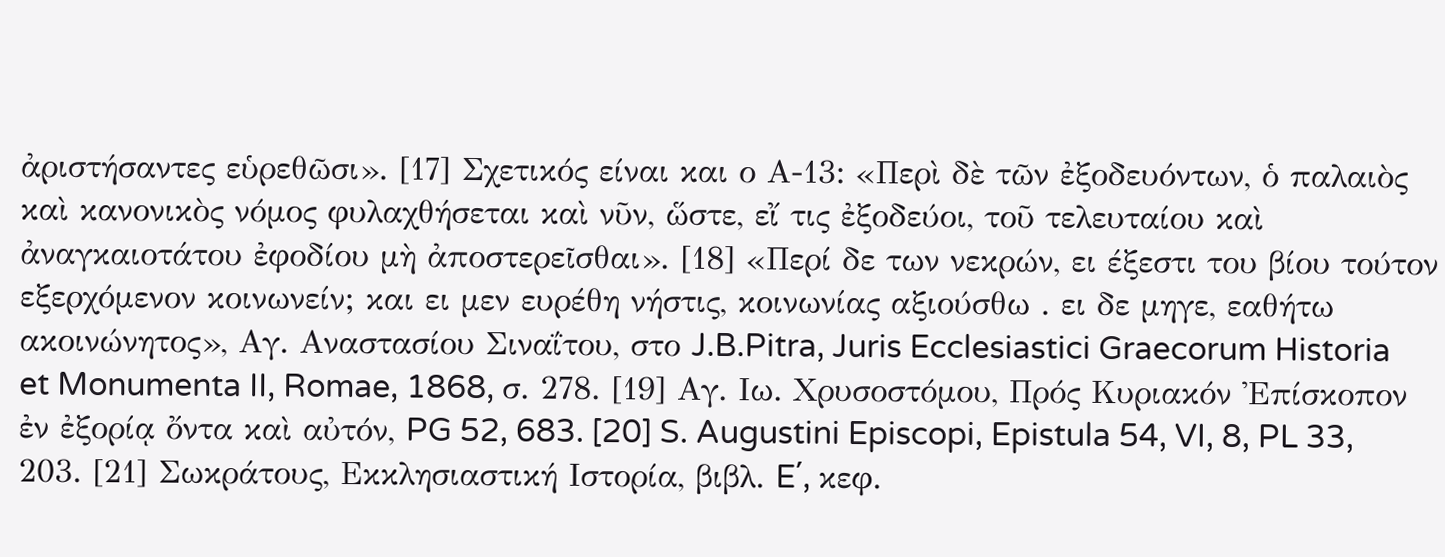ἀριστήσαντες εὑρεθῶσι». [17] Σχετικός είναι και ο Α-13: «Περὶ δὲ τῶν ἐξοδευόντων, ὁ παλαιὸς καὶ κανονικὸς νόμος φυλαχθήσεται καὶ νῦν, ὥστε, εἴ τις ἐξοδεύοι, τοῦ τελευταίου καὶ ἀναγκαιοτάτου ἐφοδίου μὴ ἀποστερεῖσθαι». [18] «Περί δε των νεκρών, ει έξεστι του βίου τούτον εξερχόμενον κοινωνείν; και ει μεν ευρέθη νήστις, κοινωνίας αξιούσθω . ει δε μηγε, εαθήτω ακοινώνητος», Αγ. Αναστασίου Σιναΐτου, στο J.B.Pitra, Juris Ecclesiastici Graecorum Historia et Monumenta II, Romae, 1868, σ. 278. [19] Αγ. Ιω. Χρυσοστόμου, Πρός Κυριακόν Ἐπίσκοπον ἐν ἐξορίᾳ ὄντα καὶ αὐτόν, PG 52, 683. [20] S. Augustini Episcopi, Epistula 54, VI, 8, PL 33, 203. [21] Σωκράτους, Εκκλησιαστική Ιστορία, βιβλ. E΄, κεφ.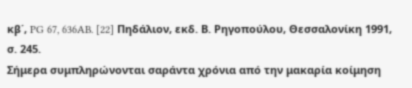κβ΄, PG 67, 636AB. [22] Πηδάλιον, εκδ. Β. Ρηγοπούλου, Θεσσαλονίκη 1991, σ. 245.
Σήμερα συμπληρώνονται σαράντα χρόνια από την μακαρία κοίμηση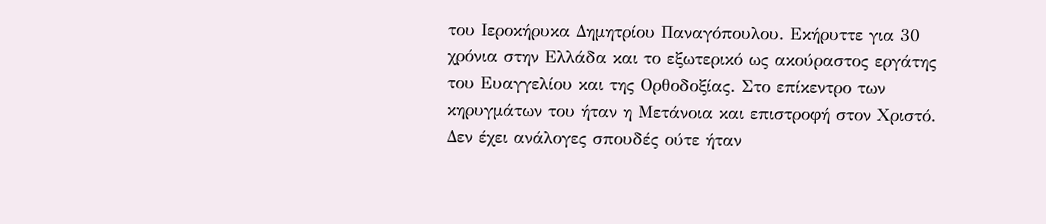του Ιεροκήρυκα Δημητρίου Παναγόπουλου. Εκήρυττε για 30 χρόνια στην Ελλάδα και το εξωτερικό ως ακούραστος εργάτης του Ευαγγελίου και της Ορθοδοξίας. Στο επίκεντρο των κηρυγμάτων του ήταν η Μετάνοια και επιστροφή στον Χριστό.
Δεν έχει ανάλογες σπουδές ούτε ήταν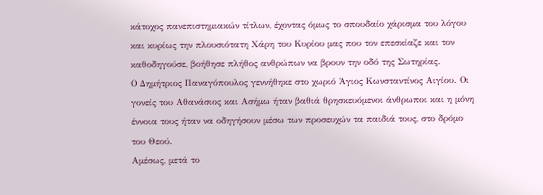κάτοχος πανεπιστημιακών τίτλων, έχοντας όμως το σπουδαίο χάρισμα του λόγου και κυρίως την πλουσιότατη Χάρη του Κυρίου μας που τον επεσκίαζε και τον καθοδηγούσε, βοήθησε πλήθος ανθρώπων να βρουν την οδό της Σωτηρίας.
Ο Δημήτριος Παναγόπουλος γεννήθηκε στο χωριό Άγιος Κωνσταντίνος Αιγίου. Οι γονείς του Αθανάσιος και Ασήμω ήταν βαθιά θρησκευόμενοι άνθρωποι και η μόνη έννοια τους ήταν να οδηγήσουν μέσω των προσευχών τα παιδιά τους, στο δρόμο του Θεού.
Αμέσως, μετά το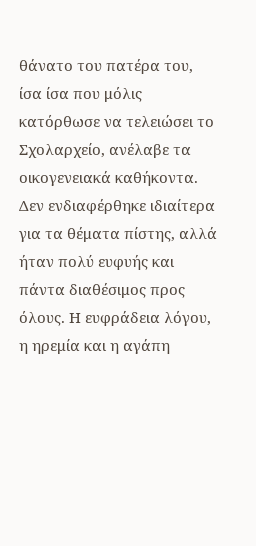θάνατο του πατέρα του, ίσα ίσα που μόλις κατόρθωσε να τελειώσει το Σχολαρχείο, ανέλαβε τα οικογενειακά καθήκοντα. Δεν ενδιαφέρθηκε ιδιαίτερα για τα θέματα πίστης, αλλά ήταν πολύ ευφυής και πάντα διαθέσιμος προς όλους. Η ευφράδεια λόγου, η ηρεμία και η αγάπη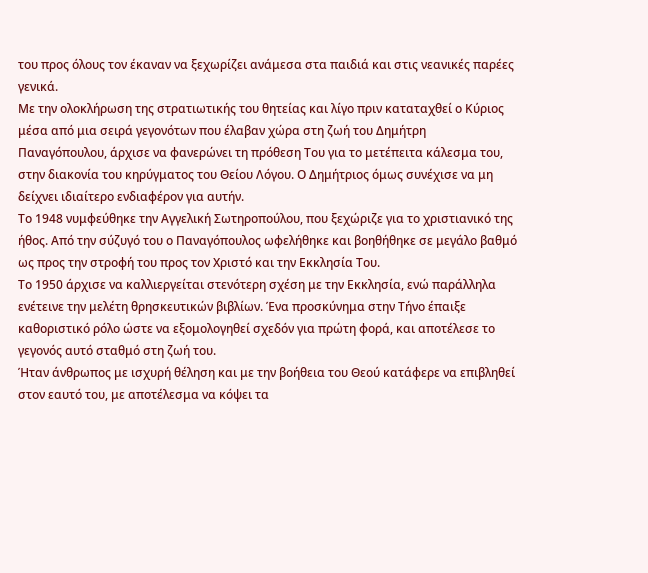του προς όλους τον έκαναν να ξεχωρίζει ανάμεσα στα παιδιά και στις νεανικές παρέες γενικά.
Με την ολοκλήρωση της στρατιωτικής του θητείας και λίγο πριν καταταχθεί ο Κύριος μέσα από μια σειρά γεγονότων που έλαβαν χώρα στη ζωή του Δημήτρη Παναγόπουλου, άρχισε να φανερώνει τη πρόθεση Του για το μετέπειτα κάλεσμα του, στην διακονία του κηρύγματος του Θείου Λόγου. Ο Δημήτριος όμως συνέχισε να μη δείχνει ιδιαίτερο ενδιαφέρον για αυτήν.
Το 1948 νυμφεύθηκε την Αγγελική Σωτηροπούλου, που ξεχώριζε για το χριστιανικό της ήθος. Από την σύζυγό του ο Παναγόπουλος ωφελήθηκε και βοηθήθηκε σε μεγάλο βαθμό ως προς την στροφή του προς τον Χριστό και την Εκκλησία Του.
Το 1950 άρχισε να καλλιεργείται στενότερη σχέση με την Εκκλησία, ενώ παράλληλα ενέτεινε την μελέτη θρησκευτικών βιβλίων. Ένα προσκύνημα στην Τήνο έπαιξε καθοριστικό ρόλο ώστε να εξομολογηθεί σχεδόν για πρώτη φορά, και αποτέλεσε το γεγονός αυτό σταθμό στη ζωή του.
Ήταν άνθρωπος με ισχυρή θέληση και με την βοήθεια του Θεού κατάφερε να επιβληθεί στον εαυτό του, με αποτέλεσμα να κόψει τα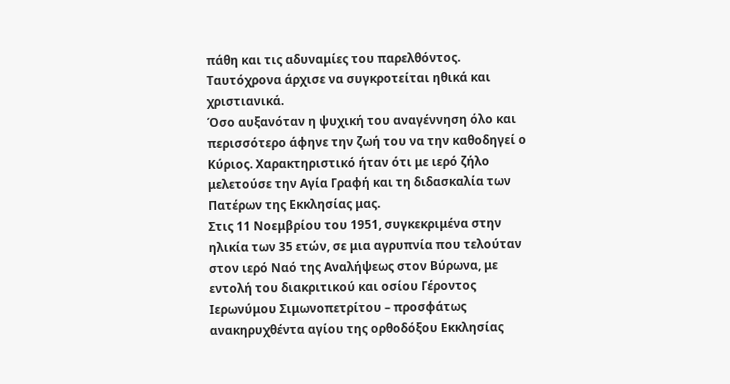πάθη και τις αδυναμίες του παρελθόντος. Ταυτόχρονα άρχισε να συγκροτείται ηθικά και χριστιανικά.
Όσο αυξανόταν η ψυχική του αναγέννηση όλο και περισσότερο άφηνε την ζωή του να την καθοδηγεί ο Κύριος. Χαρακτηριστικό ήταν ότι με ιερό ζήλο μελετούσε την Αγία Γραφή και τη διδασκαλία των Πατέρων της Εκκλησίας μας.
Στις 11 Νοεμβρίου του 1951, συγκεκριμένα στην ηλικία των 35 ετών, σε μια αγρυπνία που τελούταν στον ιερό Ναό της Αναλήψεως στον Βύρωνα, με εντολή του διακριτικού και οσίου Γέροντος Ιερωνύμου Σιμωνοπετρίτου – προσφάτως ανακηρυχθέντα αγίου της ορθοδόξου Εκκλησίας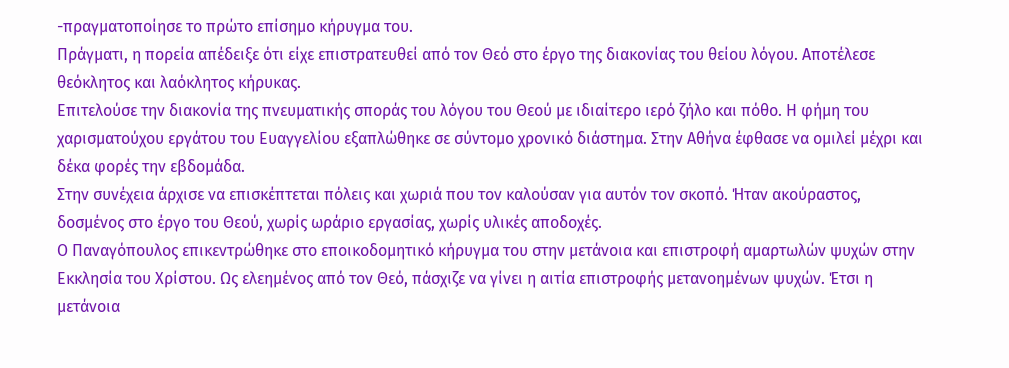-πραγματοποίησε το πρώτο επίσημο κήρυγμα του.
Πράγματι, η πορεία απέδειξε ότι είχε επιστρατευθεί από τον Θεό στο έργο της διακονίας του θείου λόγου. Αποτέλεσε θεόκλητος και λαόκλητος κήρυκας.
Επιτελούσε την διακονία της πνευματικής σποράς του λόγου του Θεού με ιδιαίτερο ιερό ζήλο και πόθο. Η φήμη του χαρισματούχου εργάτου του Ευαγγελίου εξαπλώθηκε σε σύντομο χρονικό διάστημα. Στην Αθήνα έφθασε να ομιλεί μέχρι και δέκα φορές την εβδομάδα.
Στην συνέχεια άρχισε να επισκέπτεται πόλεις και χωριά που τον καλούσαν για αυτόν τον σκοπό. Ήταν ακούραστος, δοσμένος στο έργο του Θεού, χωρίς ωράριο εργασίας, χωρίς υλικές αποδοχές.
Ο Παναγόπουλος επικεντρώθηκε στο εποικοδομητικό κήρυγμα του στην μετάνοια και επιστροφή αμαρτωλών ψυχών στην Εκκλησία του Χρίστου. Ως ελεημένος από τον Θεό, πάσχιζε να γίνει η αιτία επιστροφής μετανοημένων ψυχών. Έτσι η μετάνοια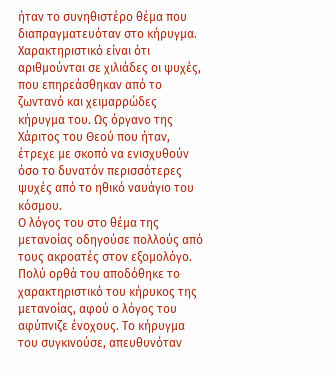ήταν το συνηθιστέρο θέμα που διαπραγματευόταν στο κήρυγμα.
Χαρακτηριστικό είναι ότι αριθμούνται σε χιλιάδες οι ψυχές, που επηρεάσθηκαν από το ζωντανό και χειμαρρώδες κήρυγμα του. Ως όργανο της Χάριτος του Θεού που ήταν, έτρεχε με σκοπό να ενισχυθούν όσο το δυνατόν περισσότερες ψυχές από το ηθικό ναυάγιο του κόσμου.
Ο λόγος του στο θέμα της μετανοίας οδηγούσε πολλούς από τους ακροατές στον εξομολόγο. Πολύ ορθά του αποδόθηκε το χαρακτηριστικό του κήρυκος της μετανοίας, αφού ο λόγος του αφύπνιζε ένοχους. Το κήρυγμα του συγκινούσε, απευθυνόταν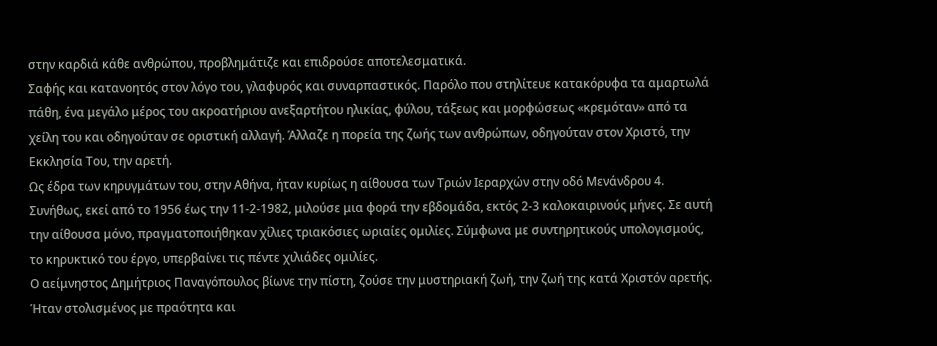στην καρδιά κάθε ανθρώπου, προβλημάτιζε και επιδρούσε αποτελεσματικά.
Σαφής και κατανοητός στον λόγο του, γλαφυρός και συναρπαστικός. Παρόλο που στηλίτευε κατακόρυφα τα αμαρτωλά πάθη, ένα μεγάλο μέρος του ακροατήριου ανεξαρτήτου ηλικίας, φύλου, τάξεως και μορφώσεως «κρεμόταν» από τα χείλη του και οδηγούταν σε οριστική αλλαγή. Άλλαζε η πορεία της ζωής των ανθρώπων, οδηγούταν στον Χριστό, την Εκκλησία Του, την αρετή.
Ως έδρα των κηρυγμάτων του, στην Αθήνα, ήταν κυρίως η αίθουσα των Τριών Ιεραρχών στην οδό Μενάνδρου 4. Συνήθως, εκεί από το 1956 έως την 11-2-1982, μιλούσε μια φορά την εβδομάδα, εκτός 2-3 καλοκαιρινούς μήνες. Σε αυτή την αίθουσα μόνο, πραγματοποιήθηκαν χίλιες τριακόσιες ωριαίες ομιλίες. Σύμφωνα με συντηρητικούς υπολογισμούς, το κηρυκτικό του έργο, υπερβαίνει τις πέντε χιλιάδες ομιλίες.
Ο αείμνηστος Δημήτριος Παναγόπουλος βίωνε την πίστη, ζούσε την μυστηριακή ζωή, την ζωή της κατά Χριστόν αρετής. Ήταν στολισμένος με πραότητα και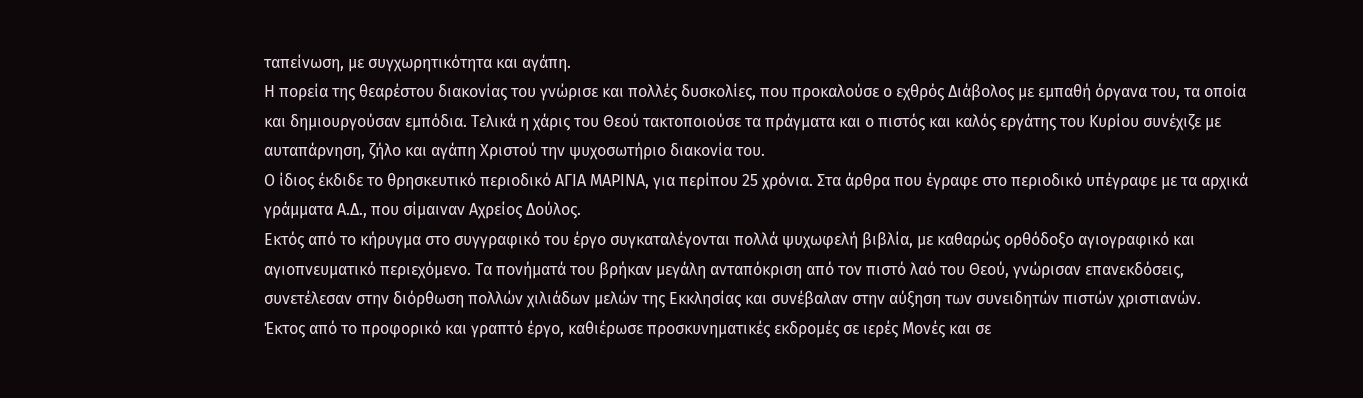ταπείνωση, με συγχωρητικότητα και αγάπη.
Η πορεία της θεαρέστου διακονίας του γνώρισε και πολλές δυσκολίες, που προκαλούσε ο εχθρός Διάβολος με εμπαθή όργανα του, τα οποία και δημιουργούσαν εμπόδια. Τελικά η χάρις του Θεού τακτοποιούσε τα πράγματα και ο πιστός και καλός εργάτης του Κυρίου συνέχιζε με αυταπάρνηση, ζήλο και αγάπη Χριστού την ψυχοσωτήριο διακονία του.
Ο ίδιος έκδιδε το θρησκευτικό περιοδικό ΑΓΙΑ ΜΑΡΙΝΑ, για περίπου 25 χρόνια. Στα άρθρα που έγραφε στο περιοδικό υπέγραφε με τα αρχικά γράμματα Α.Δ., που σίμαιναν Αχρείος Δούλος.
Εκτός από το κήρυγμα στο συγγραφικό του έργο συγκαταλέγονται πολλά ψυχωφελή βιβλία, με καθαρώς ορθόδοξο αγιογραφικό και αγιοπνευματικό περιεχόμενο. Τα πονήματά του βρήκαν μεγάλη ανταπόκριση από τον πιστό λαό του Θεού, γνώρισαν επανεκδόσεις, συνετέλεσαν στην διόρθωση πολλών χιλιάδων μελών της Εκκλησίας και συνέβαλαν στην αύξηση των συνειδητών πιστών χριστιανών.
Έκτος από το προφορικό και γραπτό έργο, καθιέρωσε προσκυνηματικές εκδρομές σε ιερές Μονές και σε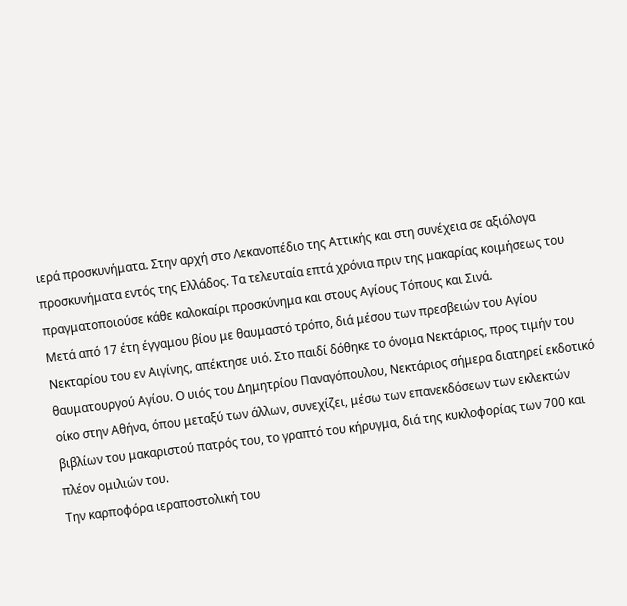ιερά προσκυνήματα. Στην αρχή στο Λεκανοπέδιο της Αττικής και στη συνέχεια σε αξιόλογα προσκυνήματα εντός της Ελλάδος. Τα τελευταία επτά χρόνια πριν της μακαρίας κοιμήσεως του πραγματοποιούσε κάθε καλοκαίρι προσκύνημα και στους Αγίους Τόπους και Σινά.
Μετά από 17 έτη έγγαμου βίου με θαυμαστό τρόπο, διά μέσου των πρεσβειών του Αγίου Νεκταρίου του εν Αιγίνης, απέκτησε υιό. Στο παιδί δόθηκε το όνομα Νεκτάριος, προς τιμήν του θαυματουργού Αγίου. Ο υιός του Δημητρίου Παναγόπουλου, Νεκτάριος σήμερα διατηρεί εκδοτικό οίκο στην Αθήνα, όπου μεταξύ των άλλων, συνεχίζει, μέσω των επανεκδόσεων των εκλεκτών βιβλίων του μακαριστού πατρός του, το γραπτό του κήρυγμα, διά της κυκλοφορίας των 700 και πλέον ομιλιών του.
Την καρποφόρα ιεραποστολική του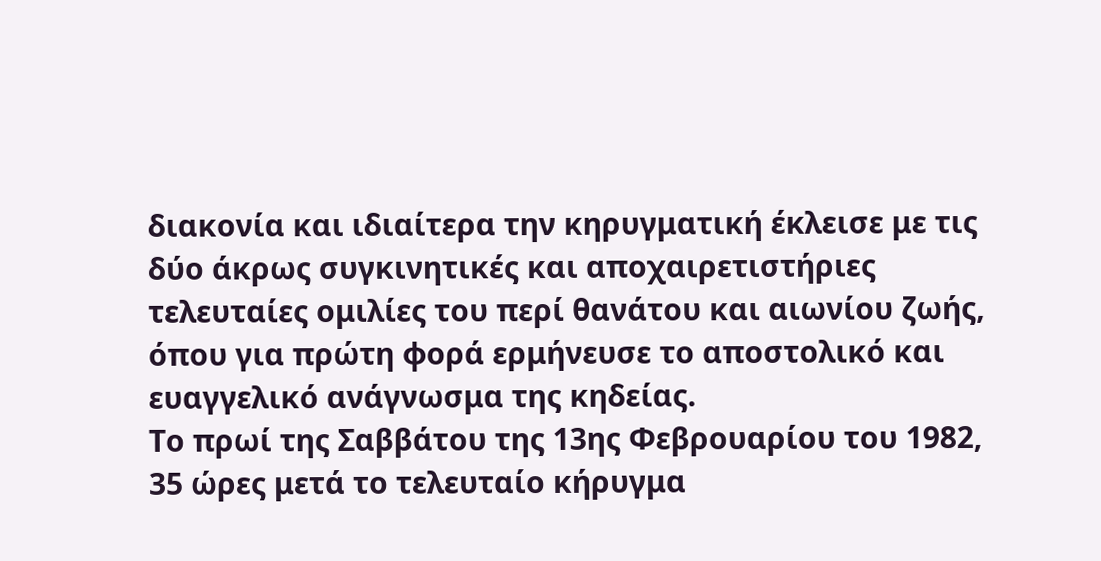διακονία και ιδιαίτερα την κηρυγματική έκλεισε με τις δύο άκρως συγκινητικές και αποχαιρετιστήριες τελευταίες ομιλίες του περί θανάτου και αιωνίου ζωής, όπου για πρώτη φορά ερμήνευσε το αποστολικό και ευαγγελικό ανάγνωσμα της κηδείας.
Το πρωί της Σαββάτου της 13ης Φεβρουαρίου του 1982, 35 ώρες μετά το τελευταίο κήρυγμα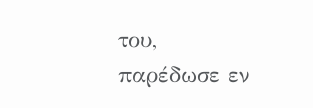του, παρέδωσε εν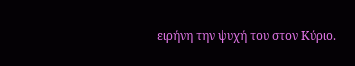ειρήνη την ψυχή του στον Κύριο.